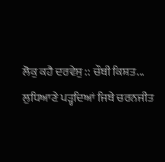ਲੋਕੁ ਕਹੈ ਦਰਵੇਸੁ :: ਚੌਥੀ ਕਿਸ਼ਤ...
ਲੁਧਿਆਣੇ ਪੜ੍ਹਦਿਆਂ ਜਿਥੇ ਚਰਨਜੀਤ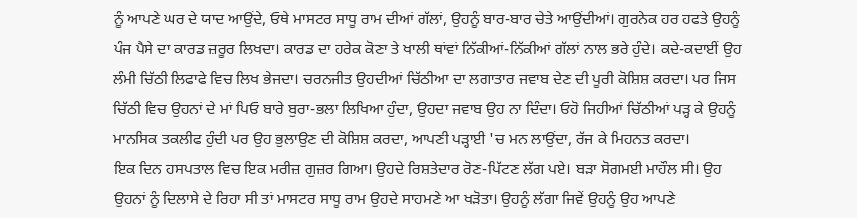ਨੂੰ ਆਪਣੇ ਘਰ ਦੇ ਯਾਦ ਆਉਂਦੇ, ਓਥੇ ਮਾਸਟਰ ਸਾਧੂ ਰਾਮ ਦੀਆਂ ਗੱਲਾਂ, ਉਹਨੂੰ ਬਾਰ-ਬਾਰ ਚੇਤੇ ਆਉਂਦੀਆਂ। ਗੁਰਨੇਕ ਹਰ ਹਫਤੇ ਉਹਨੂੰ ਪੰਜ ਪੈਸੇ ਦਾ ਕਾਰਡ ਜ਼ਰੂਰ ਲਿਖਦਾ। ਕਾਰਡ ਦਾ ਹਰੇਕ ਕੋਣਾ ਤੇ ਖਾਲੀ ਥਾਂਵਾਂ ਨਿੱਕੀਆਂ-ਨਿੱਕੀਆਂ ਗੱਲਾਂ ਨਾਲ ਭਰੇ ਹੁੰਦੇ। ਕਦੇ-ਕਦਾਈਂ ਉਹ ਲੰਮੀ ਚਿੱਠੀ ਲਿਫਾਫੇ ਵਿਚ ਲਿਖ ਭੇਜਦਾ। ਚਰਨਜੀਤ ਉਹਦੀਆਂ ਚਿੱਠੀਆ ਦਾ ਲਗਾਤਾਰ ਜਵਾਬ ਦੇਣ ਦੀ ਪੂਰੀ ਕੋਸ਼ਿਸ਼ ਕਰਦਾ। ਪਰ ਜਿਸ ਚਿੱਠੀ ਵਿਚ ਉਹਨਾਂ ਦੇ ਮਾਂ ਪਿਓ ਬਾਰੇ ਬੁਰਾ-ਭਲਾ ਲਿਖਿਆ ਹੁੰਦਾ, ਉਹਦਾ ਜਵਾਬ ਉਹ ਨਾ ਦਿੰਦਾ। ਓਹੋ ਜਿਹੀਆਂ ਚਿੱਠੀਆਂ ਪੜ੍ਹ ਕੇ ਉਹਨੂੰ ਮਾਨਸਿਕ ਤਕਲੀਫ ਹੁੰਦੀ ਪਰ ਉਹ ਭੁਲਾਉਣ ਦੀ ਕੋਸ਼ਿਸ਼ ਕਰਦਾ, ਆਪਣੀ ਪੜ੍ਹਾਈ 'ਚ ਮਨ ਲਾਉਂਦਾ, ਰੱਜ ਕੇ ਮਿਹਨਤ ਕਰਦਾ।
ਇਕ ਦਿਨ ਹਸਪਤਾਲ ਵਿਚ ਇਕ ਮਰੀਜ਼ ਗੁਜ਼ਰ ਗਿਆ। ਉਹਦੇ ਰਿਸ਼ਤੇਦਾਰ ਰੋਣ-ਪਿੱਟਣ ਲੱਗ ਪਏ। ਬੜਾ ਸੋਗਮਈ ਮਾਹੌਲ ਸੀ। ਉਹ ਉਹਨਾਂ ਨੂੰ ਦਿਲਾਸੇ ਦੇ ਰਿਹਾ ਸੀ ਤਾਂ ਮਾਸਟਰ ਸਾਧੂ ਰਾਮ ਉਹਦੇ ਸਾਹਮਣੇ ਆ ਖੜੋਤਾ। ਉਹਨੂੰ ਲੱਗਾ ਜਿਵੇਂ ਉਹਨੂੰ ਉਹ ਆਪਣੇ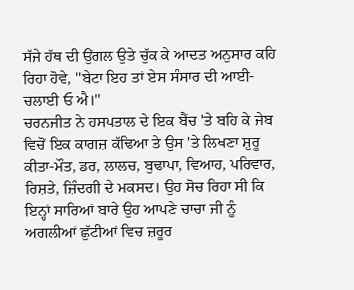ਸੱਜੇ ਹੱਥ ਦੀ ਉਂਗਲ ਉਤੇ ਚੁੱਕ ਕੇ ਆਦਤ ਅਨੁਸਾਰ ਕਹਿ ਰਿਹਾ ਹੋਵੇ, ''ਬੇਟਾ ਇਹ ਤਾਂ ਏਸ ਸੰਸਾਰ ਦੀ ਆਈ-ਚਲਾਈ ਓ ਐ।''
ਚਰਨਜੀਤ ਨੇ ਹਸਪਤਾਲ ਦੇ ਇਕ ਬੈਂਚ 'ਤੇ ਬਹਿ ਕੇ ਜੇਬ ਵਿਚੋਂ ਇਕ ਕਾਗਜ਼ ਕੱਢਿਆ ਤੇ ਉਸ 'ਤੇ ਲਿਖਣਾ ਸ਼ੁਰੂ ਕੀਤਾ-ਮੌਤ, ਡਰ, ਲਾਲਚ, ਬੁਢਾਪਾ, ਵਿਆਹ, ਪਰਿਵਾਰ, ਰਿਸ਼ਤੇ, ਜ਼ਿੰਦਗੀ ਦੇ ਮਕਸਦ। ਉਹ ਸੋਚ ਰਿਹਾ ਸੀ ਕਿ ਇਨ੍ਹਾਂ ਸਾਰਿਆਂ ਬਾਰੇ ਉਹ ਆਪਣੇ ਚਾਚਾ ਜੀ ਨੂੰ ਅਗਲੀਆਂ ਛੁੱਟੀਆਂ ਵਿਚ ਜ਼ਰੂਰ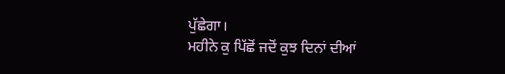ਪੁੱਛੇਗਾ।
ਮਹੀਨੇ ਕੁ ਪਿੱਛੋਂ ਜਦੋਂ ਕੁਝ ਦਿਨਾਂ ਦੀਆਂ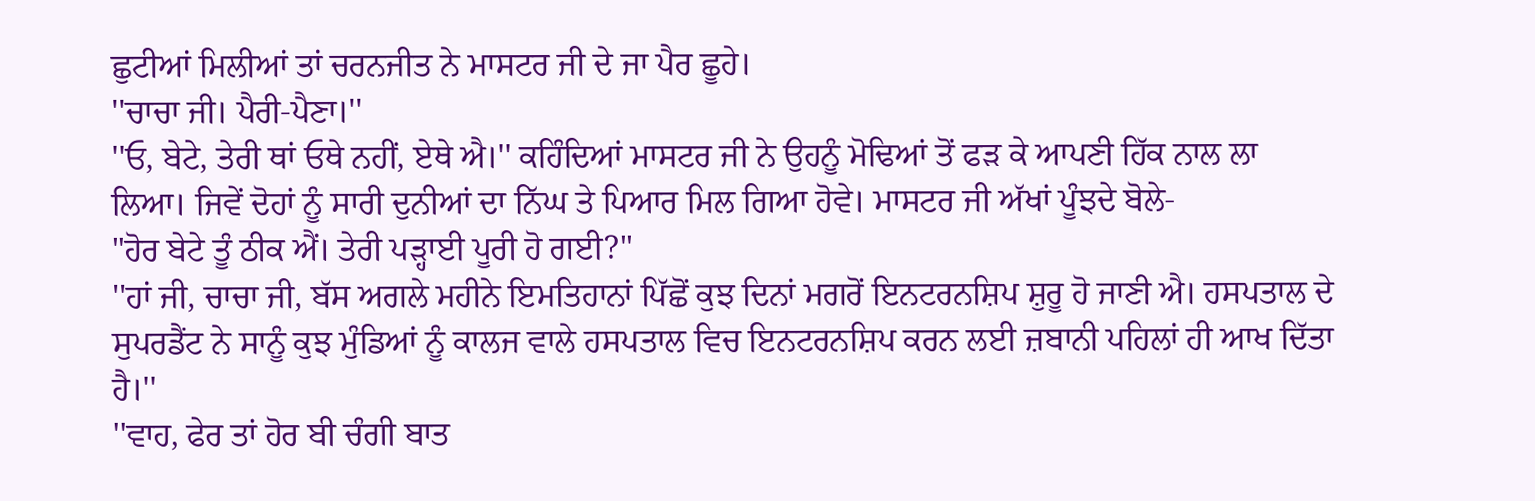ਛੁਟੀਆਂ ਮਿਲੀਆਂ ਤਾਂ ਚਰਨਜੀਤ ਨੇ ਮਾਸਟਰ ਜੀ ਦੇ ਜਾ ਪੈਰ ਛੂਹੇ।
''ਚਾਚਾ ਜੀ। ਪੈਰੀ-ਪੈਣਾ।''
''ਓ, ਬੇਟੇ, ਤੇਰੀ ਥਾਂ ਓਥੇ ਨਹੀਂ, ਏਥੇ ਐ।'' ਕਹਿੰਦਿਆਂ ਮਾਸਟਰ ਜੀ ਨੇ ਉਹਨੂੰ ਮੋਢਿਆਂ ਤੋਂ ਫੜ ਕੇ ਆਪਣੀ ਹਿੱਕ ਨਾਲ ਲਾ ਲਿਆ। ਜਿਵੇਂ ਦੋਹਾਂ ਨੂੰ ਸਾਰੀ ਦੁਨੀਆਂ ਦਾ ਨਿੱਘ ਤੇ ਪਿਆਰ ਮਿਲ ਗਿਆ ਹੋਵੇ। ਮਾਸਟਰ ਜੀ ਅੱਖਾਂ ਪੂੰਝਦੇ ਬੋਲੇ-
"ਹੋਰ ਬੇਟੇ ਤੂੰ ਠੀਕ ਐਂ। ਤੇਰੀ ਪੜ੍ਹਾਈ ਪੂਰੀ ਹੋ ਗਈ?''
''ਹਾਂ ਜੀ, ਚਾਚਾ ਜੀ, ਬੱਸ ਅਗਲੇ ਮਹੀਨੇ ਇਮਤਿਹਾਨਾਂ ਪਿੱਛੋਂ ਕੁਝ ਦਿਨਾਂ ਮਗਰੋਂ ਇਨਟਰਨਸ਼ਿਪ ਸ਼ੁਰੂ ਹੋ ਜਾਣੀ ਐ। ਹਸਪਤਾਲ ਦੇ ਸੁਪਰਡੈਂਟ ਨੇ ਸਾਨੂੰ ਕੁਝ ਮੁੰਡਿਆਂ ਨੂੰ ਕਾਲਜ ਵਾਲੇ ਹਸਪਤਾਲ ਵਿਚ ਇਨਟਰਨਸ਼ਿਪ ਕਰਨ ਲਈ ਜ਼ਬਾਨੀ ਪਹਿਲਾਂ ਹੀ ਆਖ ਦਿੱਤਾ ਹੈ।''
''ਵਾਹ, ਫੇਰ ਤਾਂ ਹੋਰ ਬੀ ਚੰਗੀ ਬਾਤ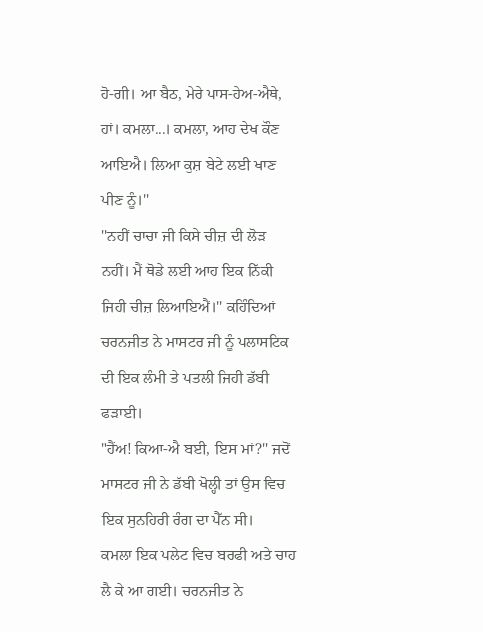ਹੋ-ਗੀ। ਆ ਬੈਠ, ਮੇਰੇ ਪਾਸ-ਹੇਅ-ਐਥੇ, ਹਾਂ। ਕਮਲਾ...। ਕਮਲਾ, ਆਹ ਦੇਖ ਕੌਣ ਆਇਐ। ਲਿਆ ਕੁਸ਼ ਬੇਟੇ ਲਈ ਖਾਣ ਪੀਣ ਨੂੰ।''
''ਨਹੀਂ ਚਾਚਾ ਜੀ ਕਿਸੇ ਚੀਜ਼ ਦੀ ਲੋੜ ਨਹੀਂ। ਮੈਂ ਥੋਡੇ ਲਈ ਆਹ ਇਕ ਨਿੱਕੀ ਜਿਹੀ ਚੀਜ਼ ਲਿਆਇਐਂ।'' ਕਹਿੰਦਿਆਂ ਚਰਨਜੀਤ ਨੇ ਮਾਸਟਰ ਜੀ ਨੂੰ ਪਲਾਸਟਿਕ ਦੀ ਇਕ ਲੰਮੀ ਤੇ ਪਤਲੀ ਜਿਹੀ ਡੱਬੀ ਫੜਾਈ।
"ਹੈਂਅ! ਕਿਆ-ਐ ਬਈ, ਇਸ ਮਾਂ?'' ਜਦੋਂ ਮਾਸਟਰ ਜੀ ਨੇ ਡੱਬੀ ਖੋਲ੍ਹੀ ਤਾਂ ਉਸ ਵਿਚ ਇਕ ਸੁਨਹਿਰੀ ਰੰਗ ਦਾ ਪੈੱਨ ਸੀ।
ਕਮਲਾ ਇਕ ਪਲੇਟ ਵਿਚ ਬਰਫੀ ਅਤੇ ਚਾਹ ਲੈ ਕੇ ਆ ਗਈ। ਚਰਨਜੀਤ ਨੇ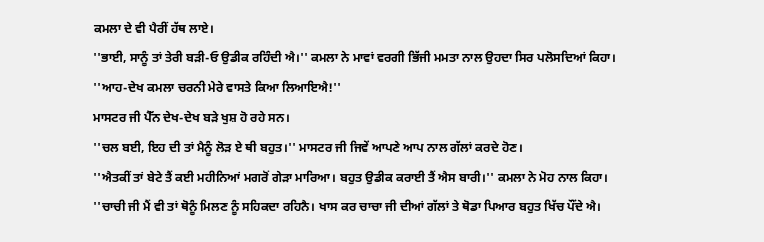ਕਮਲਾ ਦੇ ਵੀ ਪੈਰੀਂ ਹੱਥ ਲਾਏ।
''ਭਾਈ, ਸਾਨੂੰ ਤਾਂ ਤੇਰੀ ਬੜੀ-ਓ ਉਡੀਕ ਰਹਿੰਦੀ ਐ।'' ਕਮਲਾ ਨੇ ਮਾਵਾਂ ਵਰਗੀ ਭਿੱਜੀ ਮਮਤਾ ਨਾਲ ਉਹਦਾ ਸਿਰ ਪਲੋਸਦਿਆਂ ਕਿਹਾ।
''ਆਹ-ਦੇਖ ਕਮਲਾ ਚਰਨੀ ਮੇਰੇ ਵਾਸਤੇ ਕਿਆ ਲਿਆਇਐ!''
ਮਾਸਟਰ ਜੀ ਪੈੱਨ ਦੇਖ-ਦੇਖ ਬੜੇ ਖੁਸ਼ ਹੋ ਰਹੇ ਸਨ।
''ਚਲ ਬਈ, ਇਹ ਦੀ ਤਾਂ ਮੈਨੂੰ ਲੋੜ ਏ ਥੀ ਬਹੁਤ।'' ਮਾਸਟਰ ਜੀ ਜਿਵੇਂ ਆਪਣੇ ਆਪ ਨਾਲ ਗੱਲਾਂ ਕਰਦੇ ਹੋਣ।
''ਐਤਕੀਂ ਤਾਂ ਬੇਟੇ ਤੈਂ ਕਈ ਮਹੀਨਿਆਂ ਮਗਰੋਂ ਗੇੜਾ ਮਾਰਿਆ। ਬਹੁਤ ਉਡੀਕ ਕਰਾਈ ਤੈਂ ਐਸ ਬਾਰੀ।'' ਕਮਲਾ ਨੇ ਮੋਹ ਨਾਲ ਕਿਹਾ।
''ਚਾਚੀ ਜੀ ਮੈਂ ਵੀ ਤਾਂ ਥੋਨੂੰ ਮਿਲਣ ਨੂੰ ਸਹਿਕਦਾ ਰਹਿਨੈ। ਖਾਸ ਕਰ ਚਾਚਾ ਜੀ ਦੀਆਂ ਗੱਲਾਂ ਤੇ ਥੋਡਾ ਪਿਆਰ ਬਹੁਤ ਖਿੱਚ ਪੌਂਦੇ ਐ।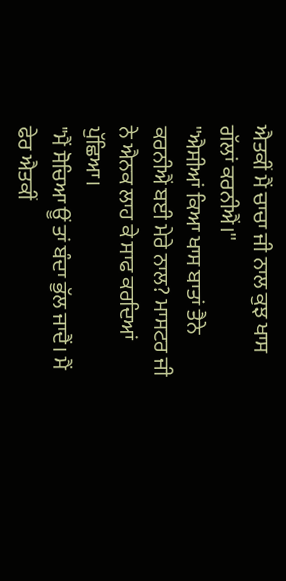ਐਤਕੀਂ ਮੈਂ ਚਾਚਾ ਜੀ ਨਾਲ ਕੁਝ ਖਾਸ ਗੱਲਾਂ ਕਰਨੀਐਂ।''
''ਐਸੀਆਂ ਕਿਆ ਖਾਸ ਬਾਤਾਂ ਤੈਨੇ ਕਰਨੀਐਂ ਬਈ ਮੇਰੇ ਨਾਲ? ਮਾਸਟਰ ਜੀ ਨੇ ਐਨਕ ਲਾਹ ਕੇ ਸਾਫ ਕਰਦਿਆਂ ਪੁੱਛਿਆ।
"ਮੈਂ ਸੋਚਿਆ ਊਂ ਤਾਂ ਬੰਦਾ ਭੁੱਲ ਜਾਦੈਂ। ਮੈਂ ਫੇਰ ਐਤਕੀਂ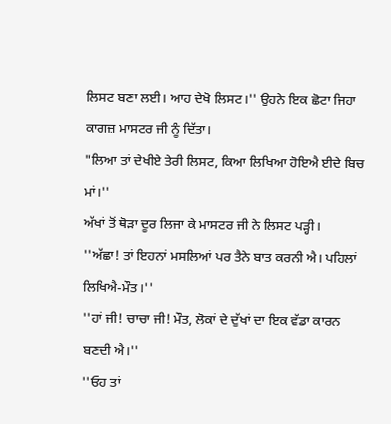ਲਿਸਟ ਬਣਾ ਲਈ। ਆਹ ਦੇਖੋ ਲਿਸਟ।'' ਉਹਨੇ ਇਕ ਛੋਟਾ ਜਿਹਾ ਕਾਗਜ਼ ਮਾਸਟਰ ਜੀ ਨੂੰ ਦਿੱਤਾ।
"ਲਿਆ ਤਾਂ ਦੇਖੀਏ ਤੇਰੀ ਲਿਸਟ, ਕਿਆ ਲਿਖਿਆ ਹੋਇਐ ਈਦੇ ਬਿਚ ਮਾਂ।''
ਅੱਖਾਂ ਤੋਂ ਥੋੜਾ ਦੂਰ ਲਿਜਾ ਕੇ ਮਾਸਟਰ ਜੀ ਨੇ ਲਿਸਟ ਪੜ੍ਹੀ।
''ਅੱਛਾ! ਤਾਂ ਇਹਨਾਂ ਮਸਲਿਆਂ ਪਰ ਤੈਨੇ ਬਾਤ ਕਰਨੀ ਐ। ਪਹਿਲਾਂ ਲਿਖਿਐ-ਮੌਤ।''
''ਹਾਂ ਜੀ! ਚਾਚਾ ਜੀ! ਮੌਤ, ਲੋਕਾਂ ਦੇ ਦੁੱਖਾਂ ਦਾ ਇਕ ਵੱਡਾ ਕਾਰਨ ਬਣਦੀ ਐ।''
''ਓਹ ਤਾਂ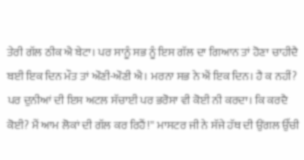ਤੇਰੀ ਗੱਲ ਠੀਕ ਐ ਬੇਟਾ। ਪਰ ਸਾਨੂੰ ਸਭ ਨੂੰ ਇਸ ਗੱਲ ਦਾ ਗਿਆਨ ਤਾਂ ਹੋਣਾ ਚਾਹੀਦੈ ਬਈ ਇਕ ਦਿਨ ਮੌਤ ਤਾਂ ਔਣੀ-ਔਣੀ ਐ। ਮਰਨਾ ਸਭ ਨੇ ਐਂ ਇਕ ਦਿਨ। ਹੈ ਕ ਨਹੀਂ? ਪਰ ਦੁਨੀਆਂ ਦੀ ਇਸ ਅਟਲ ਸੱਚਾਈ ਪਰ ਭਰੋਸਾ ਵੀ ਕੋਈ ਨੀ ਕਰਦਾ। ਕਿ ਕਰਦੈ ਕੋਈ? ਮੈਂ ਆਮ ਲੋਕਾਂ ਦੀ ਗੱਲ ਕਰ ਰਿਹੈਂ!'' ਮਾਸਟਰ ਜੀ ਨੇ ਸੱਜੇ ਹੱਥ ਦੀ ਉਂਗਲ ਉੱਚੀ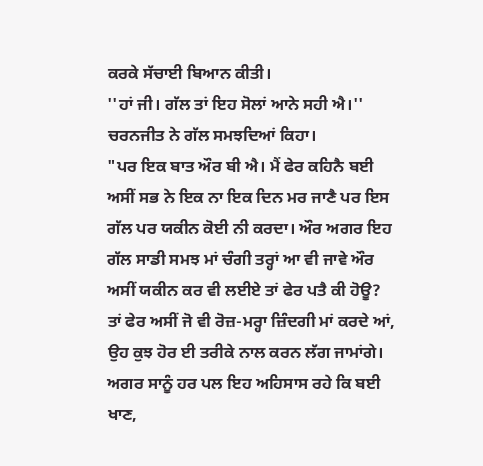ਕਰਕੇ ਸੱਚਾਈ ਬਿਆਨ ਕੀਤੀ।
''ਹਾਂ ਜੀ। ਗੱਲ ਤਾਂ ਇਹ ਸੋਲਾਂ ਆਨੇ ਸਹੀ ਐ।'' ਚਰਨਜੀਤ ਨੇ ਗੱਲ ਸਮਝਦਿਆਂ ਕਿਹਾ।
"ਪਰ ਇਕ ਬਾਤ ਔਰ ਬੀ ਐ। ਮੈਂ ਫੇਰ ਕਹਿਨੈ ਬਈ ਅਸੀਂ ਸਭ ਨੇ ਇਕ ਨਾ ਇਕ ਦਿਨ ਮਰ ਜਾਣੈ ਪਰ ਇਸ ਗੱਲ ਪਰ ਯਕੀਨ ਕੋਈ ਨੀ ਕਰਦਾ। ਔਰ ਅਗਰ ਇਹ ਗੱਲ ਸਾਡੀ ਸਮਝ ਮਾਂ ਚੰਗੀ ਤਰ੍ਹਾਂ ਆ ਵੀ ਜਾਵੇ ਔਰ ਅਸੀਂ ਯਕੀਨ ਕਰ ਵੀ ਲਈਏ ਤਾਂ ਫੇਰ ਪਤੈ ਕੀ ਹੋਊ? ਤਾਂ ਫੇਰ ਅਸੀਂ ਜੋ ਵੀ ਰੋਜ਼-ਮਰ੍ਹਾ ਜ਼ਿੰਦਗੀ ਮਾਂ ਕਰਦੇ ਆਂ, ਉਹ ਕੁਝ ਹੋਰ ਈ ਤਰੀਕੇ ਨਾਲ ਕਰਨ ਲੱਗ ਜਾਮਾਂਗੇ। ਅਗਰ ਸਾਨੂੰ ਹਰ ਪਲ ਇਹ ਅਹਿਸਾਸ ਰਹੇ ਕਿ ਬਈ ਖਾਣ,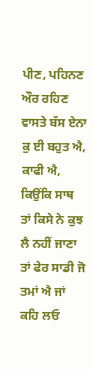ਪੀਣ, ਪਹਿਨਣ ਔਰ ਰਹਿਣ ਵਾਸਤੇ ਬੱਸ ਏਨਾ ਕੁ ਈ ਬਹੁਤ ਐ, ਕਾਫੀ ਐ, ਕਿਉਂਕਿ ਸਾਥ ਤਾਂ ਕਿਸੇ ਨੇ ਕੁਝ ਲੈ ਨਹੀਂ ਜਾਣਾ ਤਾਂ ਫੇਰ ਸਾਡੀ ਜੋ ਤਮਾਂ ਐ ਜਾਂ ਕਹਿ ਲਓ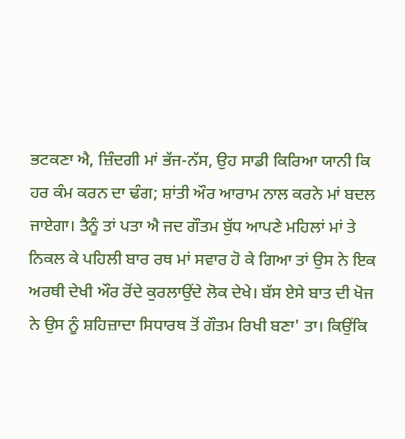ਭਟਕਣਾ ਐ, ਜ਼ਿੰਦਗੀ ਮਾਂ ਭੱਜ-ਨੱਸ, ਉਹ ਸਾਡੀ ਕਿਰਿਆ ਯਾਨੀ ਕਿ ਹਰ ਕੰਮ ਕਰਨ ਦਾ ਢੰਗ; ਸ਼ਾਂਤੀ ਔਰ ਆਰਾਮ ਨਾਲ ਕਰਨੇ ਮਾਂ ਬਦਲ ਜਾਏਗਾ। ਤੈਨੂੰ ਤਾਂ ਪਤਾ ਐ ਜਦ ਗੌਤਮ ਬੁੱਧ ਆਪਣੇ ਮਹਿਲਾਂ ਮਾਂ ਤੇ ਨਿਕਲ ਕੇ ਪਹਿਲੀ ਬਾਰ ਰਥ ਮਾਂ ਸਵਾਰ ਹੋ ਕੇ ਗਿਆ ਤਾਂ ਉਸ ਨੇ ਇਕ ਅਰਥੀ ਦੇਖੀ ਔਰ ਰੋਂਦੇ ਕੁਰਲਾਉਂਦੇ ਲੋਕ ਦੇਖੇ। ਬੱਸ ਏਸੇ ਬਾਤ ਦੀ ਖੋਜ ਨੇ ਉਸ ਨੂੰ ਸ਼ਹਿਜ਼ਾਦਾ ਸਿਧਾਰਥ ਤੋਂ ਗੌਤਮ ਰਿਖੀ ਬਣਾ' ਤਾ। ਕਿਉਂਕਿ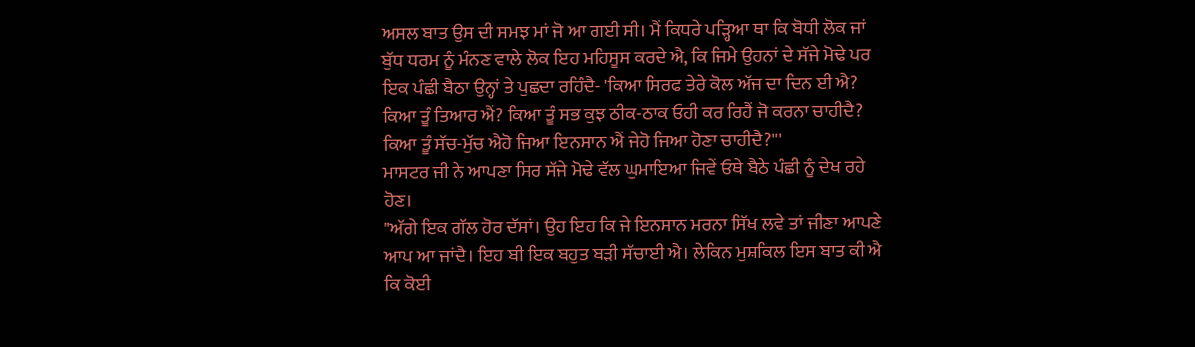ਅਸਲ ਬਾਤ ਉਸ ਦੀ ਸਮਝ ਮਾਂ ਜੋ ਆ ਗਈ ਸੀ। ਮੈਂ ਕਿਧਰੇ ਪੜ੍ਹਿਆ ਥਾ ਕਿ ਬੋਧੀ ਲੋਕ ਜਾਂ ਬੁੱਧ ਧਰਮ ਨੂੰ ਮੰਨਣ ਵਾਲੇ ਲੋਕ ਇਹ ਮਹਿਸੂਸ ਕਰਦੇ ਐ, ਕਿ ਜਿਮੇ ਉਹਨਾਂ ਦੇ ਸੱਜੇ ਮੋਢੇ ਪਰ ਇਕ ਪੰਛੀ ਬੈਠਾ ਉਨ੍ਹਾਂ ਤੇ ਪੁਛਦਾ ਰਹਿੰਦੈ- 'ਕਿਆ ਸਿਰਫ ਤੇਰੇ ਕੋਲ ਅੱਜ ਦਾ ਦਿਨ ਈ ਐ? ਕਿਆ ਤੂੰ ਤਿਆਰ ਐਂ? ਕਿਆ ਤੂੰ ਸਭ ਕੁਝ ਠੀਕ-ਠਾਕ ਓਹੀ ਕਰ ਰਿਹੈਂ ਜੋ ਕਰਨਾ ਚਾਹੀਦੈ? ਕਿਆ ਤੂੰ ਸੱਚ-ਮੁੱਚ ਐਹੋ ਜਿਆ ਇਨਸਾਨ ਐਂ ਜੇਹੋ ਜਿਆ ਹੋਣਾ ਚਾਹੀਦੈ?'''
ਮਾਸਟਰ ਜੀ ਨੇ ਆਪਣਾ ਸਿਰ ਸੱਜੇ ਮੋਢੇ ਵੱਲ ਘੁਮਾਇਆ ਜਿਵੇਂ ਓਥੇ ਬੈਠੇ ਪੰਛੀ ਨੂੰ ਦੇਖ ਰਹੇ ਹੋਣ।
"ਅੱਗੇ ਇਕ ਗੱਲ ਹੋਰ ਦੱਸਾਂ। ਉਹ ਇਹ ਕਿ ਜੇ ਇਨਸਾਨ ਮਰਨਾ ਸਿੱਖ ਲਵੇ ਤਾਂ ਜੀਣਾ ਆਪਣੇ ਆਪ ਆ ਜਾਂਦੈ। ਇਹ ਬੀ ਇਕ ਬਹੁਤ ਬੜੀ ਸੱਚਾਈ ਐ। ਲੇਕਿਨ ਮੁਸ਼ਕਿਲ ਇਸ ਬਾਤ ਕੀ ਐ ਕਿ ਕੋਈ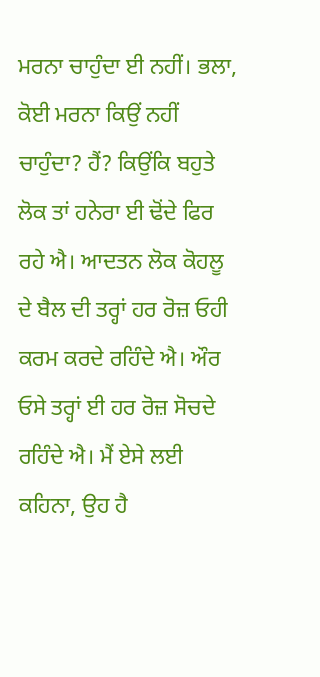ਮਰਨਾ ਚਾਹੁੰਦਾ ਈ ਨਹੀਂ। ਭਲਾ, ਕੋਈ ਮਰਨਾ ਕਿਉਂ ਨਹੀਂ ਚਾਹੁੰਦਾ? ਹੈਂ? ਕਿਉਂਕਿ ਬਹੁਤੇ ਲੋਕ ਤਾਂ ਹਨੇਰਾ ਈ ਢੋਂਦੇ ਫਿਰ ਰਹੇ ਐ। ਆਦਤਨ ਲੋਕ ਕੋਹਲੂ ਦੇ ਬੈਲ ਦੀ ਤਰ੍ਹਾਂ ਹਰ ਰੋਜ਼ ਓਹੀ ਕਰਮ ਕਰਦੇ ਰਹਿੰਦੇ ਐ। ਔਰ ਓਸੇ ਤਰ੍ਹਾਂ ਈ ਹਰ ਰੋਜ਼ ਸੋਚਦੇ ਰਹਿੰਦੇ ਐ। ਮੈਂ ਏਸੇ ਲਈ ਕਹਿਨਾ, ਉਹ ਹੈ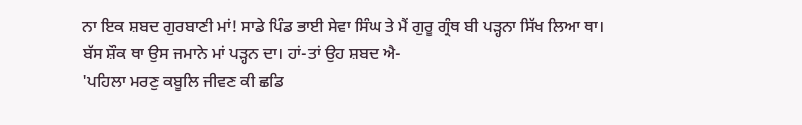ਨਾ ਇਕ ਸ਼ਬਦ ਗੁਰਬਾਣੀ ਮਾਂ! ਸਾਡੇ ਪਿੰਡ ਭਾਈ ਸੇਵਾ ਸਿੰਘ ਤੇ ਮੈਂ ਗੁਰੂ ਗ੍ਰੰਥ ਬੀ ਪੜ੍ਹਨਾ ਸਿੱਖ ਲਿਆ ਥਾ। ਬੱਸ ਸ਼ੌਕ ਥਾ ਉਸ ਜਮਾਨੇ ਮਾਂ ਪੜ੍ਹਨ ਦਾ। ਹਾਂ-ਤਾਂ ਉਹ ਸ਼ਬਦ ਐ-
'ਪਹਿਲਾ ਮਰਣੁ ਕਬੂਲਿ ਜੀਵਣ ਕੀ ਛਡਿ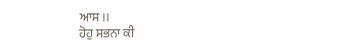ਆਸ।।
ਹੋਹੁ ਸਭਨਾ ਕੀ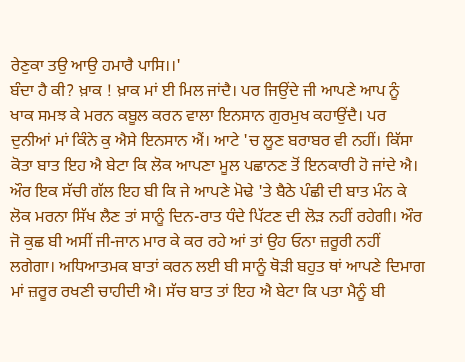ਰੇਣੁਕਾ ਤਉ ਆਉ ਹਮਾਰੈ ਪਾਸਿ।।'
ਬੰਦਾ ਹੈ ਕੀ? ਖ਼ਾਕ ! ਖ਼ਾਕ ਮਾਂ ਈ ਮਿਲ ਜਾਂਦੈ। ਪਰ ਜਿਉਂਦੇ ਜੀ ਆਪਣੇ ਆਪ ਨੂੰ ਖਾਕ ਸਮਝ ਕੇ ਮਰਨ ਕਬੂਲ ਕਰਨ ਵਾਲਾ ਇਨਸਾਨ ਗੁਰਮੁਖ ਕਹਾਉਂਦੈ। ਪਰ ਦੁਨੀਆਂ ਮਾਂ ਕਿੰਨੇ ਕੁ ਐਸੇ ਇਨਸਾਨ ਐਂ। ਆਟੇ 'ਚ ਲੂਣ ਬਰਾਬਰ ਵੀ ਨਹੀਂ। ਕਿੱਸਾ ਕੋਤਾ ਬਾਤ ਇਹ ਐ ਬੇਟਾ ਕਿ ਲੋਕ ਆਪਣਾ ਮੂਲ ਪਛਾਨਣ ਤੋਂ ਇਨਕਾਰੀ ਹੋ ਜਾਂਦੇ ਐ। ਔਰ ਇਕ ਸੱਚੀ ਗੱਲ ਇਹ ਬੀ ਕਿ ਜੇ ਆਪਣੇ ਮੋਢੇ 'ਤੇ ਬੈਠੇ ਪੰਛੀ ਦੀ ਬਾਤ ਮੰਨ ਕੇ ਲੋਕ ਮਰਨਾ ਸਿੱਖ ਲੈਣ ਤਾਂ ਸਾਨੂੰ ਦਿਨ-ਰਾਤ ਧੰਦੇ ਪਿੱਟਣ ਦੀ ਲੋੜ ਨਹੀਂ ਰਹੇਗੀ। ਔਰ ਜੋ ਕੁਛ ਬੀ ਅਸੀਂ ਜੀ-ਜਾਨ ਮਾਰ ਕੇ ਕਰ ਰਹੇ ਆਂ ਤਾਂ ਉਹ ਓਨਾ ਜ਼ਰੂਰੀ ਨਹੀਂ ਲਗੇਗਾ। ਅਧਿਆਤਮਕ ਬਾਤਾਂ ਕਰਨ ਲਈ ਬੀ ਸਾਨੂੰ ਥੋੜੀ ਬਹੁਤ ਥਾਂ ਆਪਣੇ ਦਿਮਾਗ ਮਾਂ ਜ਼ਰੂਰ ਰਖਣੀ ਚਾਹੀਦੀ ਐ। ਸੱਚ ਬਾਤ ਤਾਂ ਇਹ ਐ ਬੇਟਾ ਕਿ ਪਤਾ ਮੈਨੂੰ ਬੀ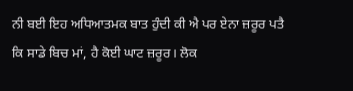ਨੀ ਬਈ ਇਹ ਅਧਿਆਤਮਕ ਬਾਤ ਹੁੰਦੀ ਕੀ ਐ ਪਰ ਏਨਾ ਜ਼ਰੂਰ ਪਤੈ ਕਿ ਸਾਡੇ ਬਿਚ ਮਾਂ, ਹੈ ਕੋਈ ਘਾਟ ਜ਼ਰੂਰ। ਲੋਕ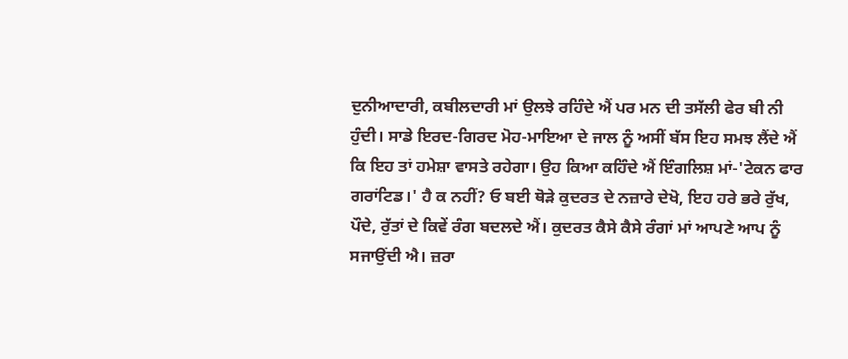ਦੁਨੀਆਦਾਰੀ, ਕਬੀਲਦਾਰੀ ਮਾਂ ਉਲਝੇ ਰਹਿੰਦੇ ਐਂ ਪਰ ਮਨ ਦੀ ਤਸੱਲੀ ਫੇਰ ਬੀ ਨੀ ਹੁੰਦੀ। ਸਾਡੇ ਇਰਦ-ਗਿਰਦ ਮੋਹ-ਮਾਇਆ ਦੇ ਜਾਲ ਨੂੰ ਅਸੀਂ ਬੱਸ ਇਹ ਸਮਝ ਲੈਂਦੇ ਐਂ ਕਿ ਇਹ ਤਾਂ ਹਮੇਸ਼ਾ ਵਾਸਤੇ ਰਹੇਗਾ। ਉਹ ਕਿਆ ਕਹਿੰਦੇ ਐਂ ਇੰਗਲਿਸ਼ ਮਾਂ-'ਟੇਕਨ ਫਾਰ ਗਰਾਂਟਿਡ।' ਹੈ ਕ ਨਹੀਂ? ਓ ਬਈ ਥੋੜੇ ਕੁਦਰਤ ਦੇ ਨਜ਼ਾਰੇ ਦੇਖੋ, ਇਹ ਹਰੇ ਭਰੇ ਰੁੱਖ, ਪੌਦੇ, ਰੁੱਤਾਂ ਦੇ ਕਿਵੇਂ ਰੰਗ ਬਦਲਦੇ ਐਂ। ਕੁਦਰਤ ਕੈਸੇ ਕੈਸੇ ਰੰਗਾਂ ਮਾਂ ਆਪਣੇ ਆਪ ਨੂੰ ਸਜਾਉਂਦੀ ਐ। ਜ਼ਰਾ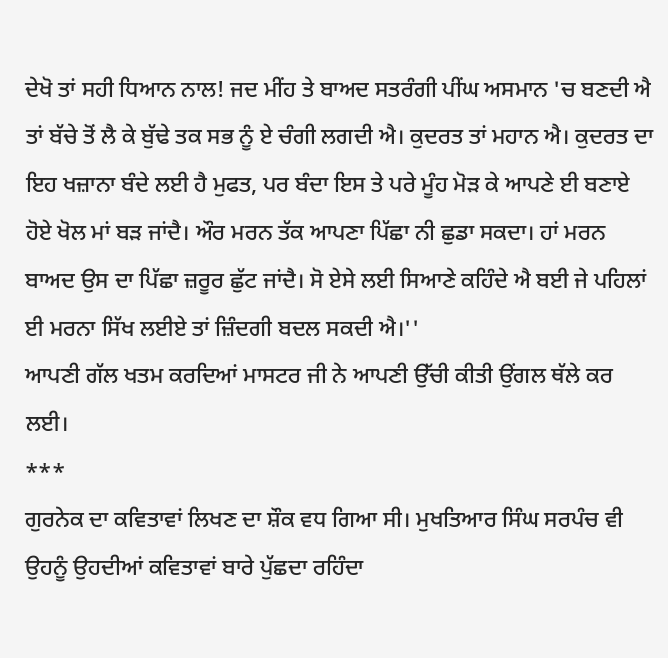ਦੇਖੋ ਤਾਂ ਸਹੀ ਧਿਆਨ ਨਾਲ! ਜਦ ਮੀਂਹ ਤੇ ਬਾਅਦ ਸਤਰੰਗੀ ਪੀਂਘ ਅਸਮਾਨ 'ਚ ਬਣਦੀ ਐ ਤਾਂ ਬੱਚੇ ਤੋਂ ਲੈ ਕੇ ਬੁੱਢੇ ਤਕ ਸਭ ਨੂੰ ਏ ਚੰਗੀ ਲਗਦੀ ਐ। ਕੁਦਰਤ ਤਾਂ ਮਹਾਨ ਐ। ਕੁਦਰਤ ਦਾ ਇਹ ਖਜ਼ਾਨਾ ਬੰਦੇ ਲਈ ਹੈ ਮੁਫਤ, ਪਰ ਬੰਦਾ ਇਸ ਤੇ ਪਰੇ ਮੂੰਹ ਮੋੜ ਕੇ ਆਪਣੇ ਈ ਬਣਾਏ ਹੋਏ ਖੋਲ ਮਾਂ ਬੜ ਜਾਂਦੈ। ਔਰ ਮਰਨ ਤੱਕ ਆਪਣਾ ਪਿੱਛਾ ਨੀ ਛੁਡਾ ਸਕਦਾ। ਹਾਂ ਮਰਨ ਬਾਅਦ ਉਸ ਦਾ ਪਿੱਛਾ ਜ਼ਰੂਰ ਛੁੱਟ ਜਾਂਦੈ। ਸੋ ਏਸੇ ਲਈ ਸਿਆਣੇ ਕਹਿੰਦੇ ਐ ਬਈ ਜੇ ਪਹਿਲਾਂ ਈ ਮਰਨਾ ਸਿੱਖ ਲਈਏ ਤਾਂ ਜ਼ਿੰਦਗੀ ਬਦਲ ਸਕਦੀ ਐ।''
ਆਪਣੀ ਗੱਲ ਖਤਮ ਕਰਦਿਆਂ ਮਾਸਟਰ ਜੀ ਨੇ ਆਪਣੀ ਉੱਚੀ ਕੀਤੀ ਉਂਗਲ ਥੱਲੇ ਕਰ ਲਈ।
***
ਗੁਰਨੇਕ ਦਾ ਕਵਿਤਾਵਾਂ ਲਿਖਣ ਦਾ ਸ਼ੌਕ ਵਧ ਗਿਆ ਸੀ। ਮੁਖਤਿਆਰ ਸਿੰਘ ਸਰਪੰਚ ਵੀ ਉਹਨੂੰ ਉਹਦੀਆਂ ਕਵਿਤਾਵਾਂ ਬਾਰੇ ਪੁੱਛਦਾ ਰਹਿੰਦਾ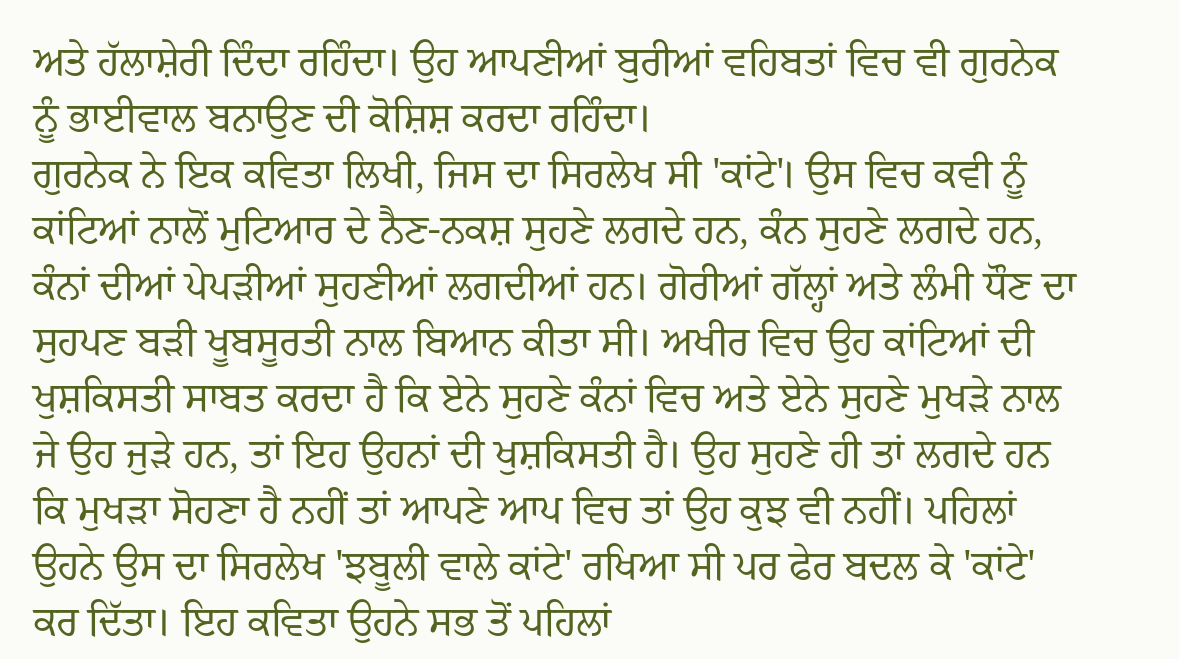ਅਤੇ ਹੱਲਾਸ਼ੇਰੀ ਦਿੰਦਾ ਰਹਿੰਦਾ। ਉਹ ਆਪਣੀਆਂ ਬੁਰੀਆਂ ਵਹਿਬਤਾਂ ਵਿਚ ਵੀ ਗੁਰਨੇਕ ਨੂੰ ਭਾਈਵਾਲ ਬਨਾਉਣ ਦੀ ਕੋਸ਼ਿਸ਼ ਕਰਦਾ ਰਹਿੰਦਾ।
ਗੁਰਨੇਕ ਨੇ ਇਕ ਕਵਿਤਾ ਲਿਖੀ, ਜਿਸ ਦਾ ਸਿਰਲੇਖ ਸੀ 'ਕਾਂਟੇ'। ਉਸ ਵਿਚ ਕਵੀ ਨੂੰ ਕਾਂਟਿਆਂ ਨਾਲੋਂ ਮੁਟਿਆਰ ਦੇ ਨੈਣ-ਨਕਸ਼ ਸੁਹਣੇ ਲਗਦੇ ਹਨ, ਕੰਨ ਸੁਹਣੇ ਲਗਦੇ ਹਨ, ਕੰਨਾਂ ਦੀਆਂ ਪੇਪੜੀਆਂ ਸੁਹਣੀਆਂ ਲਗਦੀਆਂ ਹਨ। ਗੋਰੀਆਂ ਗੱਲ੍ਹਾਂ ਅਤੇ ਲੰਮੀ ਧੌਣ ਦਾ ਸੁਹਪਣ ਬੜੀ ਖੂਬਸੂਰਤੀ ਨਾਲ ਬਿਆਨ ਕੀਤਾ ਸੀ। ਅਖੀਰ ਵਿਚ ਉਹ ਕਾਂਟਿਆਂ ਦੀ ਖੁਸ਼ਕਿਸਤੀ ਸਾਬਤ ਕਰਦਾ ਹੈ ਕਿ ਏਨੇ ਸੁਹਣੇ ਕੰਨਾਂ ਵਿਚ ਅਤੇ ਏਨੇ ਸੁਹਣੇ ਮੁਖੜੇ ਨਾਲ ਜੇ ਉਹ ਜੁੜੇ ਹਨ, ਤਾਂ ਇਹ ਉਹਨਾਂ ਦੀ ਖੁਸ਼ਕਿਸਤੀ ਹੈ। ਉਹ ਸੁਹਣੇ ਹੀ ਤਾਂ ਲਗਦੇ ਹਨ ਕਿ ਮੁਖੜਾ ਸੋਹਣਾ ਹੈ ਨਹੀਂ ਤਾਂ ਆਪਣੇ ਆਪ ਵਿਚ ਤਾਂ ਉਹ ਕੁਝ ਵੀ ਨਹੀਂ। ਪਹਿਲਾਂ ਉਹਨੇ ਉਸ ਦਾ ਸਿਰਲੇਖ 'ਝਬੂਲੀ ਵਾਲੇ ਕਾਂਟੇ' ਰਖਿਆ ਸੀ ਪਰ ਫੇਰ ਬਦਲ ਕੇ 'ਕਾਂਟੇ' ਕਰ ਦਿੱਤਾ। ਇਹ ਕਵਿਤਾ ਉਹਨੇ ਸਭ ਤੋਂ ਪਹਿਲਾਂ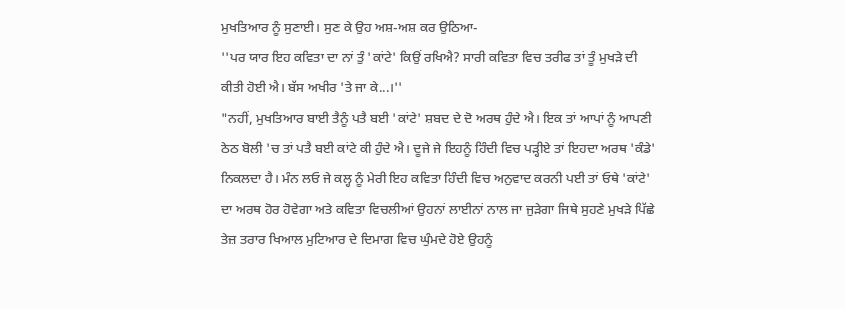ਮੁਖਤਿਆਰ ਨੂੰ ਸੁਣਾਈ। ਸੁਣ ਕੇ ਉਹ ਅਸ਼-ਅਸ਼ ਕਰ ਉਠਿਆ-
''ਪਰ ਯਾਰ ਇਹ ਕਵਿਤਾ ਦਾ ਨਾਂ ਤੁੰ 'ਕਾਂਟੇ' ਕਿਉਂ ਰਖਿਐ? ਸਾਰੀ ਕਵਿਤਾ ਵਿਚ ਤਰੀਫ ਤਾਂ ਤੂੰ ਮੁਖੜੇ ਦੀ ਕੀਤੀ ਹੋਈ ਐ। ਬੱਸ ਅਖੀਰ 'ਤੇ ਜਾ ਕੇ...।''
"ਨਹੀਂ, ਮੁਖਤਿਆਰ ਬਾਈ ਤੈਨੂੰ ਪਤੈ ਬਈ 'ਕਾਂਟੇ' ਸ਼ਬਦ ਦੇ ਦੋ ਅਰਥ ਹੁੰਦੇ ਐ। ਇਕ ਤਾਂ ਆਪਾਂ ਨੂੰ ਆਪਣੀ ਠੇਠ ਬੋਲੀ 'ਚ ਤਾਂ ਪਤੈ ਬਈ ਕਾਂਟੇ ਕੀ ਹੁੰਦੇ ਐ। ਦੂਜੇ ਜੇ ਇਹਨੂੰ ਹਿੰਦੀ ਵਿਚ ਪੜ੍ਹੀਏ ਤਾਂ ਇਹਦਾ ਅਰਥ 'ਕੰਡੇ' ਨਿਕਲਦਾ ਹੈ। ਮੰਨ ਲਓ ਜੇ ਕਲ੍ਹ ਨੂੰ ਮੇਰੀ ਇਹ ਕਵਿਤਾ ਹਿੰਦੀ ਵਿਚ ਅਨੁਵਾਦ ਕਰਨੀ ਪਈ ਤਾਂ ਓਥੇ 'ਕਾਂਟੇ' ਦਾ ਅਰਥ ਹੋਰ ਹੋਵੇਗਾ ਅਤੇ ਕਵਿਤਾ ਵਿਚਲੀਆਂ ਉਹਨਾਂ ਲਾਈਨਾਂ ਨਾਲ ਜਾ ਜੁੜੇਗਾ ਜਿਥੇ ਸੁਹਣੇ ਮੁਖੜੇ ਪਿੱਛੇ ਤੇਜ਼ ਤਰਾਰ ਖਿਆਲ ਮੁਟਿਆਰ ਦੇ ਦਿਮਾਗ ਵਿਚ ਘੁੰਮਦੇ ਹੋਏ ਉਹਨੂੰ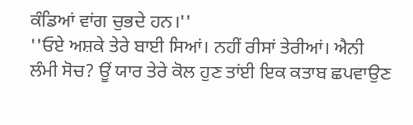ਕੰਡਿਆਂ ਵਾਂਗ ਚੁਭਦੇ ਹਨ।''
''ਓਏ ਅਸ਼ਕੇ ਤੇਰੇ ਬਾਈ ਸਿਆਂ। ਨਹੀਂ ਰੀਸਾਂ ਤੇਰੀਆਂ। ਐਨੀ ਲੰਮੀ ਸੋਚ? ਊਂ ਯਾਰ ਤੇਰੇ ਕੋਲ ਹੁਣ ਤਾਂਈ ਇਕ ਕਤਾਬ ਛਪਵਾਉਣ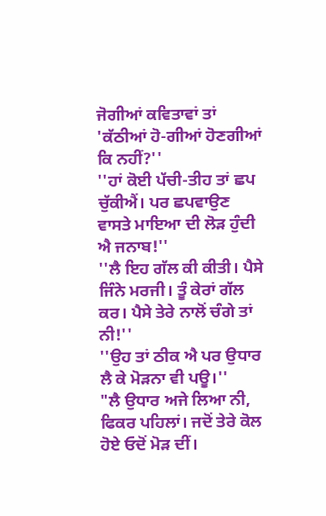ਜੋਗੀਆਂ ਕਵਿਤਾਵਾਂ ਤਾਂ 'ਕੱਠੀਆਂ ਹੋ-ਗੀਆਂ ਹੋਣਗੀਆਂ ਕਿ ਨਹੀਂ?''
''ਹਾਂ ਕੋਈ ਪੱਚੀ-ਤੀਹ ਤਾਂ ਛਪ ਚੁੱਕੀਐਂ। ਪਰ ਛਪਵਾਉਣ ਵਾਸਤੇ ਮਾਇਆ ਦੀ ਲੋੜ ਹੁੰਦੀ ਐ ਜਨਾਬ!''
''ਲੈ ਇਹ ਗੱਲ ਕੀ ਕੀਤੀ। ਪੈਸੇ ਜਿੰਨੇ ਮਰਜੀ। ਤੂੰ ਕੇਰਾਂ ਗੱਲ ਕਰ। ਪੈਸੇ ਤੇਰੇ ਨਾਲੋਂ ਚੰਗੇ ਤਾਂ ਨੀ!''
''ਉਹ ਤਾਂ ਠੀਕ ਐ ਪਰ ਉਧਾਰ ਲੈ ਕੇ ਮੋੜਨਾ ਵੀ ਪਊ।''
"ਲੈ ਉਧਾਰ ਅਜੇ ਲਿਆ ਨੀ, ਫਿਕਰ ਪਹਿਲਾਂ। ਜਦੋਂ ਤੇਰੇ ਕੋਲ ਹੋਏ ਓਦੋਂ ਮੋੜ ਦੀਂ।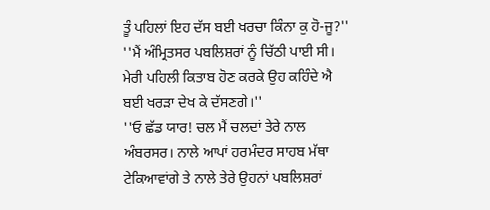ਤੂੰ ਪਹਿਲਾਂ ਇਹ ਦੱਸ ਬਈ ਖਰਚਾ ਕਿੰਨਾ ਕੁ ਹੋ-ਜੂ?''
''ਮੈਂ ਅੰਮ੍ਰਿਤਸਰ ਪਬਲਿਸ਼ਰਾਂ ਨੂੰ ਚਿੱਠੀ ਪਾਈ ਸੀ। ਮੇਰੀ ਪਹਿਲੀ ਕਿਤਾਬ ਹੋਣ ਕਰਕੇ ਉਹ ਕਹਿੰਦੇ ਐ ਬਈ ਖਰੜਾ ਦੇਖ ਕੇ ਦੱਸਣਗੇ।''
''ਓ ਛੱਡ ਯਾਰ! ਚਲ ਮੈਂ ਚਲਦਾਂ ਤੇਰੇ ਨਾਲ ਅੰਬਰਸਰ। ਨਾਲੇ ਆਪਾਂ ਹਰਮੰਦਰ ਸਾਹਬ ਮੱਥਾ ਟੇਕਿਆਵਾਂਗੇ ਤੇ ਨਾਲੇ ਤੇਰੇ ਉਹਨਾਂ ਪਬਲਿਸ਼ਰਾਂ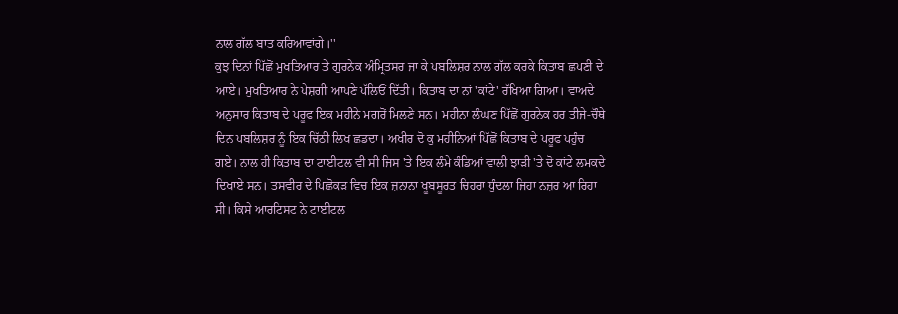ਨਾਲ ਗੱਲ ਬਾਤ ਕਰਿਆਵਾਂਗੇ।''
ਕੁਝ ਦਿਨਾਂ ਪਿੱਛੋਂ ਮੁਖਤਿਆਰ ਤੇ ਗੁਰਨੇਕ ਅੰਮ੍ਰਿਤਸਰ ਜਾ ਕੇ ਪਬਲਿਸ਼ਰ ਨਾਲ ਗੱਲ ਕਰਕੇ ਕਿਤਾਬ ਛਪਣੀ ਦੇ ਆਏ। ਮੁਖਤਿਆਰ ਨੇ ਪੇਸ਼ਗੀ ਆਪਣੇ ਪੱਲਿਓਂ ਦਿੱਤੀ। ਕਿਤਾਬ ਦਾ ਨਾਂ 'ਕਾਂਟੇ' ਰੱਖਿਆ ਗਿਆ। ਵਾਅਦੇ ਅਨੁਸਾਰ ਕਿਤਾਬ ਦੇ ਪਰੂਫ ਇਕ ਮਹੀਨੇ ਮਗਰੋਂ ਮਿਲਣੇ ਸਨ। ਮਹੀਨਾ ਲੰਘਣ ਪਿੱਛੋਂ ਗੁਰਨੇਕ ਹਰ ਤੀਜੇ-ਚੌਥੇ ਦਿਨ ਪਬਲਿਸ਼ਰ ਨੂੰ ਇਕ ਚਿੱਠੀ ਲਿਖ ਛਡਦਾ। ਅਖੀਰ ਦੋ ਕੁ ਮਹੀਨਿਆਂ ਪਿੱਛੋਂ ਕਿਤਾਬ ਦੇ ਪਰੂਫ ਪਹੁੰਚ ਗਏ। ਨਾਲ ਹੀ ਕਿਤਾਬ ਦਾ ਟਾਈਟਲ ਵੀ ਸੀ ਜਿਸ 'ਤੇ ਇਕ ਲੰਮੇ ਕੰਡਿਆਂ ਵਾਲੀ ਝਾੜੀ 'ਤੇ ਦੋ ਕਾਂਟੇ ਲਮਕਦੇ ਦਿਖਾਏ ਸਨ। ਤਸਵੀਰ ਦੇ ਪਿਛੋਕੜ ਵਿਚ ਇਕ ਜ਼ਨਾਨਾ ਖੂਬਸੂਰਤ ਚਿਹਰਾ ਧੁੰਦਲਾ ਜਿਹਾ ਨਜ਼ਰ ਆ ਰਿਹਾ ਸੀ। ਕਿਸੇ ਆਰਟਿਸਟ ਨੇ ਟਾਈਟਲ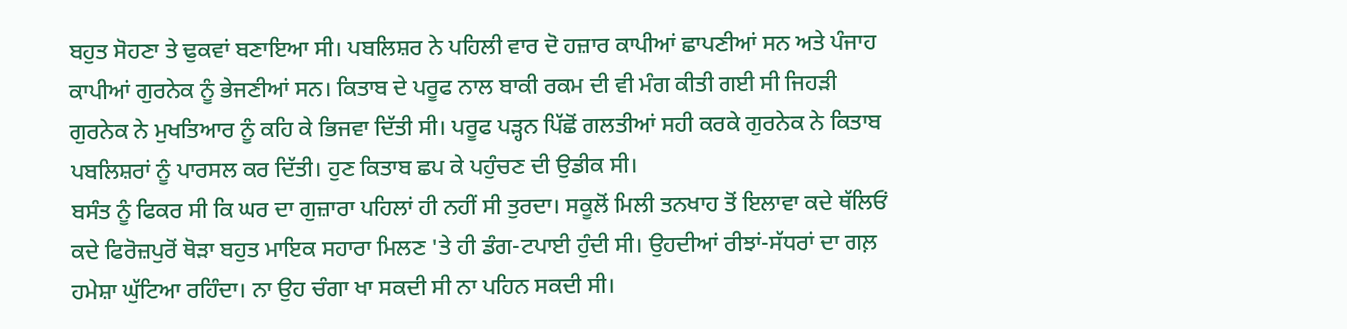ਬਹੁਤ ਸੋਹਣਾ ਤੇ ਢੁਕਵਾਂ ਬਣਾਇਆ ਸੀ। ਪਬਲਿਸ਼ਰ ਨੇ ਪਹਿਲੀ ਵਾਰ ਦੋ ਹਜ਼ਾਰ ਕਾਪੀਆਂ ਛਾਪਣੀਆਂ ਸਨ ਅਤੇ ਪੰਜਾਹ ਕਾਪੀਆਂ ਗੁਰਨੇਕ ਨੂੰ ਭੇਜਣੀਆਂ ਸਨ। ਕਿਤਾਬ ਦੇ ਪਰੂਫ ਨਾਲ ਬਾਕੀ ਰਕਮ ਦੀ ਵੀ ਮੰਗ ਕੀਤੀ ਗਈ ਸੀ ਜਿਹੜੀ ਗੁਰਨੇਕ ਨੇ ਮੁਖਤਿਆਰ ਨੂੰ ਕਹਿ ਕੇ ਭਿਜਵਾ ਦਿੱਤੀ ਸੀ। ਪਰੂਫ ਪੜ੍ਹਨ ਪਿੱਛੋਂ ਗਲਤੀਆਂ ਸਹੀ ਕਰਕੇ ਗੁਰਨੇਕ ਨੇ ਕਿਤਾਬ ਪਬਲਿਸ਼ਰਾਂ ਨੂੰ ਪਾਰਸਲ ਕਰ ਦਿੱਤੀ। ਹੁਣ ਕਿਤਾਬ ਛਪ ਕੇ ਪਹੁੰਚਣ ਦੀ ਉਡੀਕ ਸੀ।
ਬਸੰਤ ਨੂੰ ਫਿਕਰ ਸੀ ਕਿ ਘਰ ਦਾ ਗੁਜ਼ਾਰਾ ਪਹਿਲਾਂ ਹੀ ਨਹੀਂ ਸੀ ਤੁਰਦਾ। ਸਕੂਲੋਂ ਮਿਲੀ ਤਨਖਾਹ ਤੋਂ ਇਲਾਵਾ ਕਦੇ ਥੱਲਿਓਂ ਕਦੇ ਫਿਰੋਜ਼ਪੁਰੋਂ ਥੋੜਾ ਬਹੁਤ ਮਾਇਕ ਸਹਾਰਾ ਮਿਲਣ 'ਤੇ ਹੀ ਡੰਗ-ਟਪਾਈ ਹੁੰਦੀ ਸੀ। ਉਹਦੀਆਂ ਰੀਝਾਂ-ਸੱਧਰਾਂ ਦਾ ਗਲ਼ ਹਮੇਸ਼ਾ ਘੁੱਟਿਆ ਰਹਿੰਦਾ। ਨਾ ਉਹ ਚੰਗਾ ਖਾ ਸਕਦੀ ਸੀ ਨਾ ਪਹਿਨ ਸਕਦੀ ਸੀ।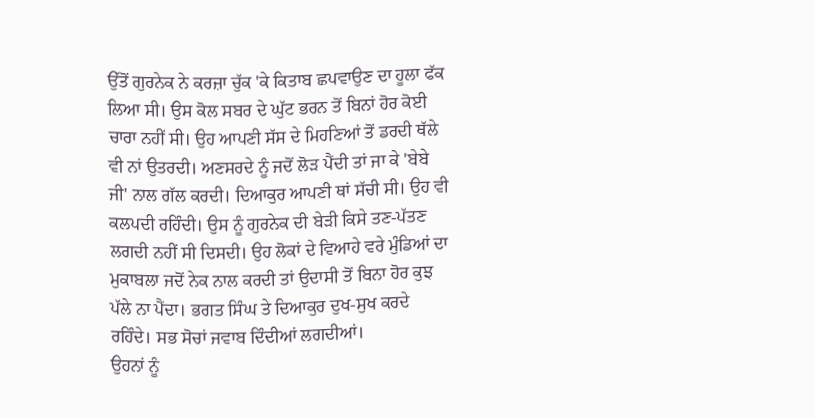ਉੱਤੋਂ ਗੁਰਨੇਕ ਨੇ ਕਰਜ਼ਾ ਚੁੱਕ 'ਕੇ ਕਿਤਾਬ ਛਪਵਾਉਣ ਦਾ ਹੂਲਾ ਫੱਕ ਲਿਆ ਸੀ। ਉਸ ਕੋਲ ਸਬਰ ਦੇ ਘੁੱਟ ਭਰਨ ਤੋਂ ਬਿਨਾਂ ਹੋਰ ਕੋਈ ਚਾਰਾ ਨਹੀਂ ਸੀ। ਉਹ ਆਪਣੀ ਸੱਸ ਦੇ ਮਿਹਣਿਆਂ ਤੋਂ ਡਰਦੀ ਥੱਲੇ ਵੀ ਨਾਂ ਉਤਰਦੀ। ਅਣਸਰਦੇ ਨੂੰ ਜਦੋਂ ਲੋੜ ਪੈਂਦੀ ਤਾਂ ਜਾ ਕੇ 'ਬੇਬੇ ਜੀ' ਨਾਲ ਗੱਲ ਕਰਦੀ। ਦਿਆਕੁਰ ਆਪਣੀ ਥਾਂ ਸੱਚੀ ਸੀ। ਉਹ ਵੀ ਕਲਪਦੀ ਰਹਿੰਦੀ। ਉਸ ਨੂੰ ਗੁਰਨੇਕ ਦੀ ਬੇੜੀ ਕਿਸੇ ਤਣ-ਪੱਤਣ ਲਗਦੀ ਨਹੀਂ ਸੀ ਦਿਸਦੀ। ਉਹ ਲੋਕਾਂ ਦੇ ਵਿਆਹੇ ਵਰੇ ਮੁੰਡਿਆਂ ਦਾ ਮੁਕਾਬਲਾ ਜਦੋਂ ਨੇਕ ਨਾਲ ਕਰਦੀ ਤਾਂ ਉਦਾਸੀ ਤੋਂ ਬਿਨਾ ਹੋਰ ਕੁਝ ਪੱਲੇ ਨਾ ਪੈਂਦਾ। ਭਗਤ ਸਿੰਘ ਤੇ ਦਿਆਕੁਰ ਦੁਖ-ਸੁਖ ਕਰਦੇ ਰਹਿੰਦੇ। ਸਭ ਸੋਚਾਂ ਜਵਾਬ ਦਿੰਦੀਆਂ ਲਗਦੀਆਂ।
ਉਹਨਾਂ ਨੂੰ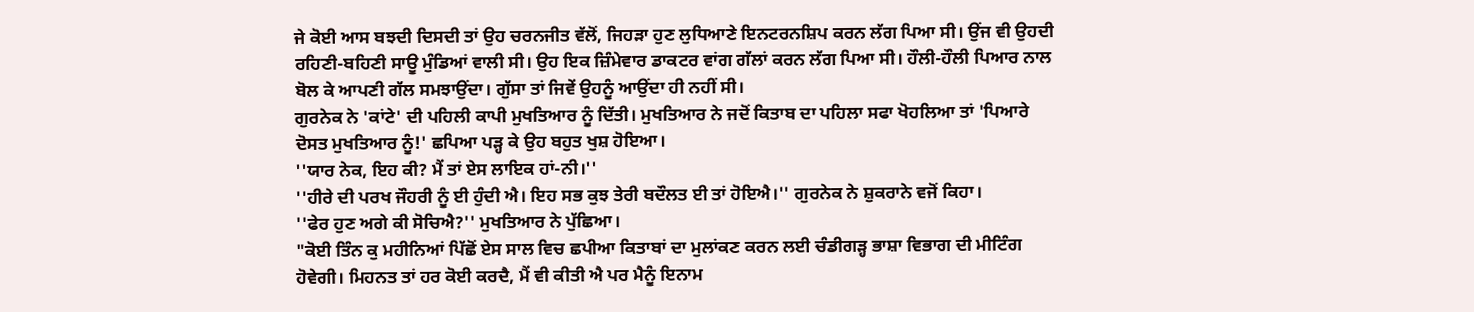ਜੇ ਕੋਈ ਆਸ ਬਝਦੀ ਦਿਸਦੀ ਤਾਂ ਉਹ ਚਰਨਜੀਤ ਵੱਲੋਂ, ਜਿਹੜਾ ਹੁਣ ਲੁਧਿਆਣੇ ਇਨਟਰਨਸ਼ਿਪ ਕਰਨ ਲੱਗ ਪਿਆ ਸੀ। ਉਂਜ ਵੀ ਉਹਦੀ ਰਹਿਣੀ-ਬਹਿਣੀ ਸਾਊ ਮੁੰਡਿਆਂ ਵਾਲੀ ਸੀ। ਉਹ ਇਕ ਜ਼ਿੰਮੇਵਾਰ ਡਾਕਟਰ ਵਾਂਗ ਗੱਲਾਂ ਕਰਨ ਲੱਗ ਪਿਆ ਸੀ। ਹੌਲੀ-ਹੌਲੀ ਪਿਆਰ ਨਾਲ ਬੋਲ ਕੇ ਆਪਣੀ ਗੱਲ ਸਮਝਾਉਂਦਾ। ਗੁੱਸਾ ਤਾਂ ਜਿਵੇਂ ਉਹਨੂੰ ਆਉਂਦਾ ਹੀ ਨਹੀਂ ਸੀ।
ਗੁਰਨੇਕ ਨੇ 'ਕਾਂਟੇ' ਦੀ ਪਹਿਲੀ ਕਾਪੀ ਮੁਖਤਿਆਰ ਨੂੰ ਦਿੱਤੀ। ਮੁਖਤਿਆਰ ਨੇ ਜਦੋਂ ਕਿਤਾਬ ਦਾ ਪਹਿਲਾ ਸਫਾ ਖੋਹਲਿਆ ਤਾਂ 'ਪਿਆਰੇ ਦੋਸਤ ਮੁਖਤਿਆਰ ਨੂੰ!' ਛਪਿਆ ਪੜ੍ਹ ਕੇ ਉਹ ਬਹੁਤ ਖੁਸ਼ ਹੋਇਆ।
''ਯਾਰ ਨੇਕ, ਇਹ ਕੀ? ਮੈਂ ਤਾਂ ਏਸ ਲਾਇਕ ਹਾਂ-ਨੀ।''
''ਹੀਰੇ ਦੀ ਪਰਖ ਜੌਹਰੀ ਨੂੰ ਈ ਹੁੰਦੀ ਐ। ਇਹ ਸਭ ਕੁਝ ਤੇਰੀ ਬਦੌਲਤ ਈ ਤਾਂ ਹੋਇਐ।'' ਗੁਰਨੇਕ ਨੇ ਸ਼ੁਕਰਾਨੇ ਵਜੋਂ ਕਿਹਾ।
''ਫੇਰ ਹੁਣ ਅਗੇ ਕੀ ਸੋਚਿਐ?'' ਮੁਖਤਿਆਰ ਨੇ ਪੁੱਛਿਆ।
"ਕੋਈ ਤਿੰਨ ਕੁ ਮਹੀਨਿਆਂ ਪਿੱਛੋਂ ਏਸ ਸਾਲ ਵਿਚ ਛਪੀਆ ਕਿਤਾਬਾਂ ਦਾ ਮੁਲਾਂਕਣ ਕਰਨ ਲਈ ਚੰਡੀਗੜ੍ਹ ਭਾਸ਼ਾ ਵਿਭਾਗ ਦੀ ਮੀਟਿੰਗ ਹੋਵੇਗੀ। ਮਿਹਨਤ ਤਾਂ ਹਰ ਕੋਈ ਕਰਦੈ, ਮੈਂ ਵੀ ਕੀਤੀ ਐ ਪਰ ਮੈਨੂੰ ਇਨਾਮ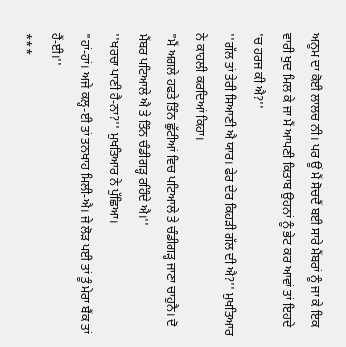ਅਨੂਮ ਦਾ ਕੋਈ ਲਾਲਚ ਨੀ। ਪਰ ਊਂ ਮੈਂ ਸੋਚਦੈਂ ਬਈ ਸਾਰੇ ਮੈਂਬਰਾਂ ਨੂੰ ਜਾ ਕੇ ਇਕ ਵਾਰੀ ਖੁਦ ਮਿਲ ਕੇ ਜਾ ਮੈਂ ਆਪਣੀ ਕਿਤਾਬ ਉਹਨਾਂ ਨੂੰ ਭੇਟ ਕਰ ਆਵਾਂ ਤਾਂ ਇਹਦੇ 'ਚ ਹਰਜ ਕੀ ਐ?''
''ਗੱਲ ਤਾਂ ਤੇਰੀ ਸਿਆਣੀ ਐ ਯਾਰ। ਫੇਰ ਦੇਰ ਕਿਹੜੀ ਗੱਲ ਦੀ ਐ?'' ਮੁਖਤਿਆਰ ਨੇ ਕਾਹਲੀ ਕਰਦਿਆਂ ਕਿਹਾ।
"ਮੈਂ ਅਗਲੇ ਹਫਤੇ ਤਿੰਨ ਛੁੱਟੀਆਂ ਵਿਚ ਪਟਿਆਲੇ ਤੇ ਚੰਡੀਗੜ੍ਹ ਜਾਣਾ ਚਾਹੁਨੈ। ਦੋ ਮੈਂਬਰ ਪਟਿਆਲੇ ਐ ਤੇ ਤਿੰਨ ਚੰਡੀਗੜ੍ਹ ਰਹਿੰਦੇ ਐ।''
''ਖਰਚਾ ਪਾਣੀ ਹੈ-ਨਾ?'' ਮੁਖਤਿਆਰ ਨੇ ਪੁੱਛਿਆ।
"ਹਾਂ-ਹਾਂ। ਅਜੇ ਕਲ੍ਹ-ਈ ਤਾਂ ਤਨਖਾਹ ਮਿਲੀ-ਐ। ਜੇ ਲੋੜ ਪਈ ਤਾਂ ਤੂੰ ਮੇਰਾ ਬੈਂਕ ਤਾਂ ਹੈਂ-ਈ।''
***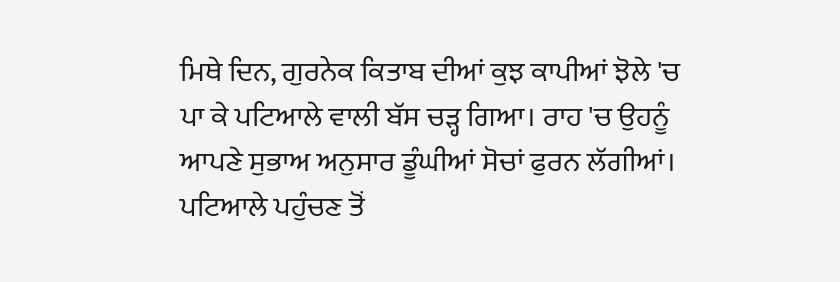ਮਿਥੇ ਦਿਨ, ਗੁਰਨੇਕ ਕਿਤਾਬ ਦੀਆਂ ਕੁਝ ਕਾਪੀਆਂ ਝੋਲੇ 'ਚ ਪਾ ਕੇ ਪਟਿਆਲੇ ਵਾਲੀ ਬੱਸ ਚੜ੍ਹ ਗਿਆ। ਰਾਹ 'ਚ ਉਹਨੂੰ ਆਪਣੇ ਸੁਭਾਅ ਅਨੁਸਾਰ ਡੂੰਘੀਆਂ ਸੋਚਾਂ ਫੁਰਨ ਲੱਗੀਆਂ। ਪਟਿਆਲੇ ਪਹੁੰਚਣ ਤੋਂ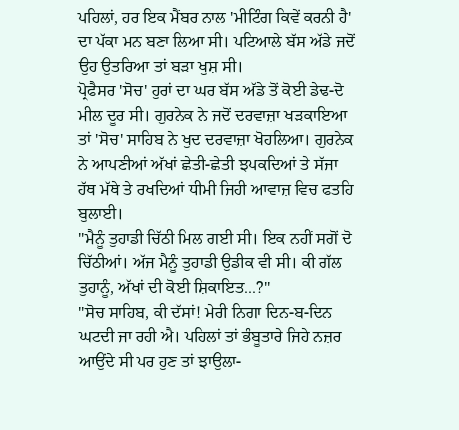ਪਹਿਲਾਂ, ਹਰ ਇਕ ਮੈਂਬਰ ਨਾਲ 'ਮੀਟਿੰਗ ਕਿਵੇਂ ਕਰਨੀ ਹੈ' ਦਾ ਪੱਕਾ ਮਨ ਬਣਾ ਲਿਆ ਸੀ। ਪਟਿਆਲੇ ਬੱਸ ਅੱਡੇ ਜਦੋਂ ਉਹ ਉਤਰਿਆ ਤਾਂ ਬੜਾ ਖੁਸ਼ ਸੀ।
ਪ੍ਰੋਫੈਸਰ 'ਸੋਚ' ਹੁਰਾਂ ਦਾ ਘਰ ਬੱਸ ਅੱਡੇ ਤੋਂ ਕੋਈ ਡੇਢ-ਦੋ ਮੀਲ ਦੂਰ ਸੀ। ਗੁਰਨੇਕ ਨੇ ਜਦੋਂ ਦਰਵਾਜ਼ਾ ਖੜਕਾਇਆ ਤਾਂ 'ਸੋਚ' ਸਾਹਿਬ ਨੇ ਖੁਦ ਦਰਵਾਜ਼ਾ ਖੋਹਲਿਆ। ਗੁਰਨੇਕ ਨੇ ਆਪਣੀਆਂ ਅੱਖਾਂ ਛੇਤੀ-ਛੇਤੀ ਝਪਕਦਿਆਂ ਤੇ ਸੱਜਾ ਹੱਥ ਮੱਥੇ ਤੇ ਰਖਦਿਆਂ ਧੀਮੀ ਜਿਹੀ ਆਵਾਜ਼ ਵਿਚ ਫਤਹਿ ਬੁਲਾਈ।
''ਮੈਨੂੰ ਤੁਹਾਡੀ ਚਿੱਠੀ ਮਿਲ ਗਈ ਸੀ। ਇਕ ਨਹੀਂ ਸਗੋਂ ਦੋ ਚਿੱਠੀਆਂ। ਅੱਜ ਮੈਨੂੰ ਤੁਹਾਡੀ ਉਡੀਕ ਵੀ ਸੀ। ਕੀ ਗੱਲ ਤੁਹਾਨੂੰ, ਅੱਖਾਂ ਦੀ ਕੋਈ ਸ਼ਿਕਾਇਤ...?''
''ਸੋਚ ਸਾਹਿਬ, ਕੀ ਦੱਸਾਂ! ਮੇਰੀ ਨਿਗਾ ਦਿਨ-ਬ-ਦਿਨ ਘਟਦੀ ਜਾ ਰਹੀ ਐ। ਪਹਿਲਾਂ ਤਾਂ ਭੰਬੂਤਾਰੇ ਜਿਹੇ ਨਜ਼ਰ ਆਉਂਦੇ ਸੀ ਪਰ ਹੁਣ ਤਾਂ ਝਾਉਲਾ-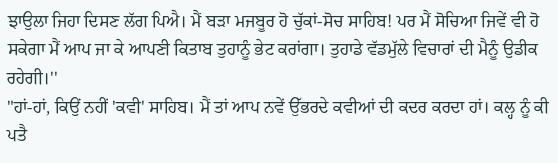ਝਾਉਲਾ ਜਿਹਾ ਦਿਸਣ ਲੱਗ ਪਿਐ। ਮੈਂ ਬੜਾ ਮਜਬੂਰ ਹੋ ਚੁੱਕਾਂ-ਸੋਚ ਸਾਹਿਬ! ਪਰ ਮੈਂ ਸੋਚਿਆ ਜਿਵੇਂ ਵੀ ਹੋ ਸਕੇਗਾ ਮੈਂ ਆਪ ਜਾ ਕੇ ਆਪਣੀ ਕਿਤਾਬ ਤੁਹਾਨੂੰ ਭੇਟ ਕਰਾਂਗਾ। ਤੁਹਾਡੇ ਵੱਡਮੁੱਲੇ ਵਿਚਾਰਾਂ ਦੀ ਮੈਨੂੰ ਉਡੀਕ ਰਹੇਗੀ।''
"ਹਾਂ-ਹਾਂ, ਕਿਉਂ ਨਹੀਂ 'ਕਵੀ' ਸਾਹਿਬ। ਮੈਂ ਤਾਂ ਆਪ ਨਵੇਂ ਉੱਭਰਦੇ ਕਵੀਆਂ ਦੀ ਕਦਰ ਕਰਦਾ ਹਾਂ। ਕਲ੍ਹ ਨੂੰ ਕੀ ਪਤੈ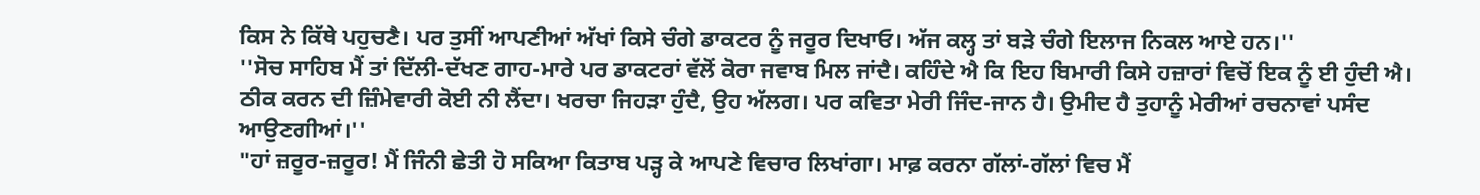ਕਿਸ ਨੇ ਕਿੱਥੇ ਪਹੁਚਣੈ। ਪਰ ਤੁਸੀਂ ਆਪਣੀਆਂ ਅੱਖਾਂ ਕਿਸੇ ਚੰਗੇ ਡਾਕਟਰ ਨੂੰ ਜਰੂਰ ਦਿਖਾਓ। ਅੱਜ ਕਲ੍ਹ ਤਾਂ ਬੜੇ ਚੰਗੇ ਇਲਾਜ ਨਿਕਲ ਆਏ ਹਨ।''
''ਸੋਚ ਸਾਹਿਬ ਮੈਂ ਤਾਂ ਦਿੱਲੀ-ਦੱਖਣ ਗਾਹ-ਮਾਰੇ ਪਰ ਡਾਕਟਰਾਂ ਵੱਲੋਂ ਕੋਰਾ ਜਵਾਬ ਮਿਲ ਜਾਂਦੈ। ਕਹਿੰਦੇ ਐ ਕਿ ਇਹ ਬਿਮਾਰੀ ਕਿਸੇ ਹਜ਼ਾਰਾਂ ਵਿਚੋਂ ਇਕ ਨੂੰ ਈ ਹੁੰਦੀ ਐ। ਠੀਕ ਕਰਨ ਦੀ ਜ਼ਿੰਮੇਵਾਰੀ ਕੋਈ ਨੀ ਲੈਂਦਾ। ਖਰਚਾ ਜਿਹੜਾ ਹੁੰਦੈ, ਉਹ ਅੱਲਗ। ਪਰ ਕਵਿਤਾ ਮੇਰੀ ਜਿੰਦ-ਜਾਨ ਹੈ। ਉਮੀਦ ਹੈ ਤੁਹਾਨੂੰ ਮੇਰੀਆਂ ਰਚਨਾਵਾਂ ਪਸੰਦ ਆਉਣਗੀਆਂ।''
"ਹਾਂ ਜ਼ਰੂਰ-ਜ਼ਰੂਰ! ਮੈਂ ਜਿੰਨੀ ਛੇਤੀ ਹੋ ਸਕਿਆ ਕਿਤਾਬ ਪੜ੍ਹ ਕੇ ਆਪਣੇ ਵਿਚਾਰ ਲਿਖਾਂਗਾ। ਮਾਫ਼ ਕਰਨਾ ਗੱਲਾਂ-ਗੱਲਾਂ ਵਿਚ ਮੈਂ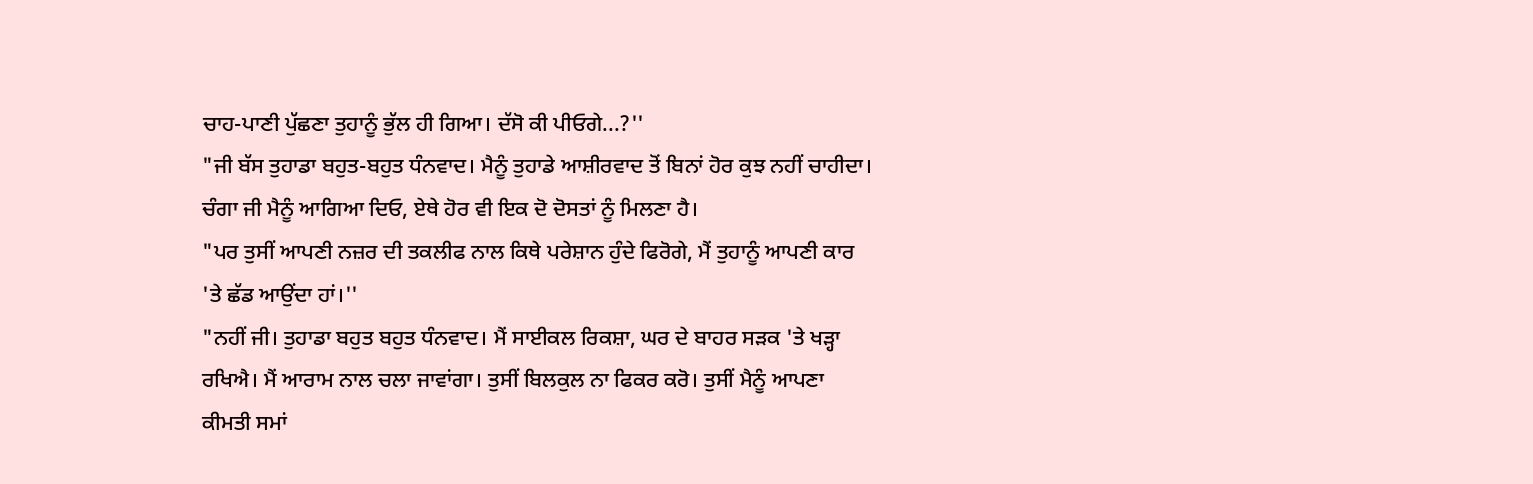ਚਾਹ-ਪਾਣੀ ਪੁੱਛਣਾ ਤੁਹਾਨੂੰ ਭੁੱਲ ਹੀ ਗਿਆ। ਦੱਸੋ ਕੀ ਪੀਓਗੇ...?''
"ਜੀ ਬੱਸ ਤੁਹਾਡਾ ਬਹੁਤ-ਬਹੁਤ ਧੰਨਵਾਦ। ਮੈਨੂੰ ਤੁਹਾਡੇ ਆਸ਼ੀਰਵਾਦ ਤੋਂ ਬਿਨਾਂ ਹੋਰ ਕੁਝ ਨਹੀਂ ਚਾਹੀਦਾ। ਚੰਗਾ ਜੀ ਮੈਨੂੰ ਆਗਿਆ ਦਿਓ, ਏਥੇ ਹੋਰ ਵੀ ਇਕ ਦੋ ਦੋਸਤਾਂ ਨੂੰ ਮਿਲਣਾ ਹੈ।
"ਪਰ ਤੁਸੀਂ ਆਪਣੀ ਨਜ਼ਰ ਦੀ ਤਕਲੀਫ ਨਾਲ ਕਿਥੇ ਪਰੇਸ਼ਾਨ ਹੁੰਦੇ ਫਿਰੋਗੇ, ਮੈਂ ਤੁਹਾਨੂੰ ਆਪਣੀ ਕਾਰ 'ਤੇ ਛੱਡ ਆਉਂਦਾ ਹਾਂ।''
"ਨਹੀਂ ਜੀ। ਤੁਹਾਡਾ ਬਹੁਤ ਬਹੁਤ ਧੰਨਵਾਦ। ਮੈਂ ਸਾਈਕਲ ਰਿਕਸ਼ਾ, ਘਰ ਦੇ ਬਾਹਰ ਸੜਕ 'ਤੇ ਖੜ੍ਹਾ ਰਖਿਐ। ਮੈਂ ਆਰਾਮ ਨਾਲ ਚਲਾ ਜਾਵਾਂਗਾ। ਤੁਸੀਂ ਬਿਲਕੁਲ ਨਾ ਫਿਕਰ ਕਰੋ। ਤੁਸੀਂ ਮੈਨੂੰ ਆਪਣਾ ਕੀਮਤੀ ਸਮਾਂ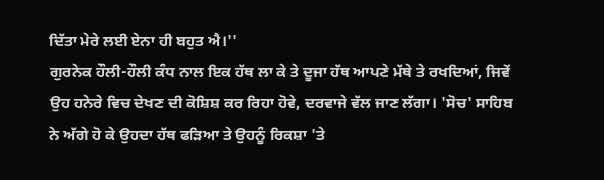ਦਿੱਤਾ ਮੇਰੇ ਲਈ ਏਨਾ ਹੀ ਬਹੁਤ ਐ।''
ਗੁਰਨੇਕ ਹੌਲੀ-ਹੌਲੀ ਕੰਧ ਨਾਲ ਇਕ ਹੱਥ ਲਾ ਕੇ ਤੇ ਦੂਜਾ ਹੱਥ ਆਪਣੇ ਮੱਥੇ ਤੇ ਰਖਦਿਆਂ, ਜਿਵੇਂ ਉਹ ਹਨੇਰੇ ਵਿਚ ਦੇਖਣ ਦੀ ਕੋਸ਼ਿਸ਼ ਕਰ ਰਿਹਾ ਹੋਵੇ, ਦਰਵਾਜੇ ਵੱਲ ਜਾਣ ਲੱਗਾ। 'ਸੋਚ' ਸਾਹਿਬ ਨੇ ਅੱਗੇ ਹੋ ਕੇ ਉਹਦਾ ਹੱਥ ਫੜਿਆ ਤੇ ਉਹਨੂੰ ਰਿਕਸ਼ਾ 'ਤੇ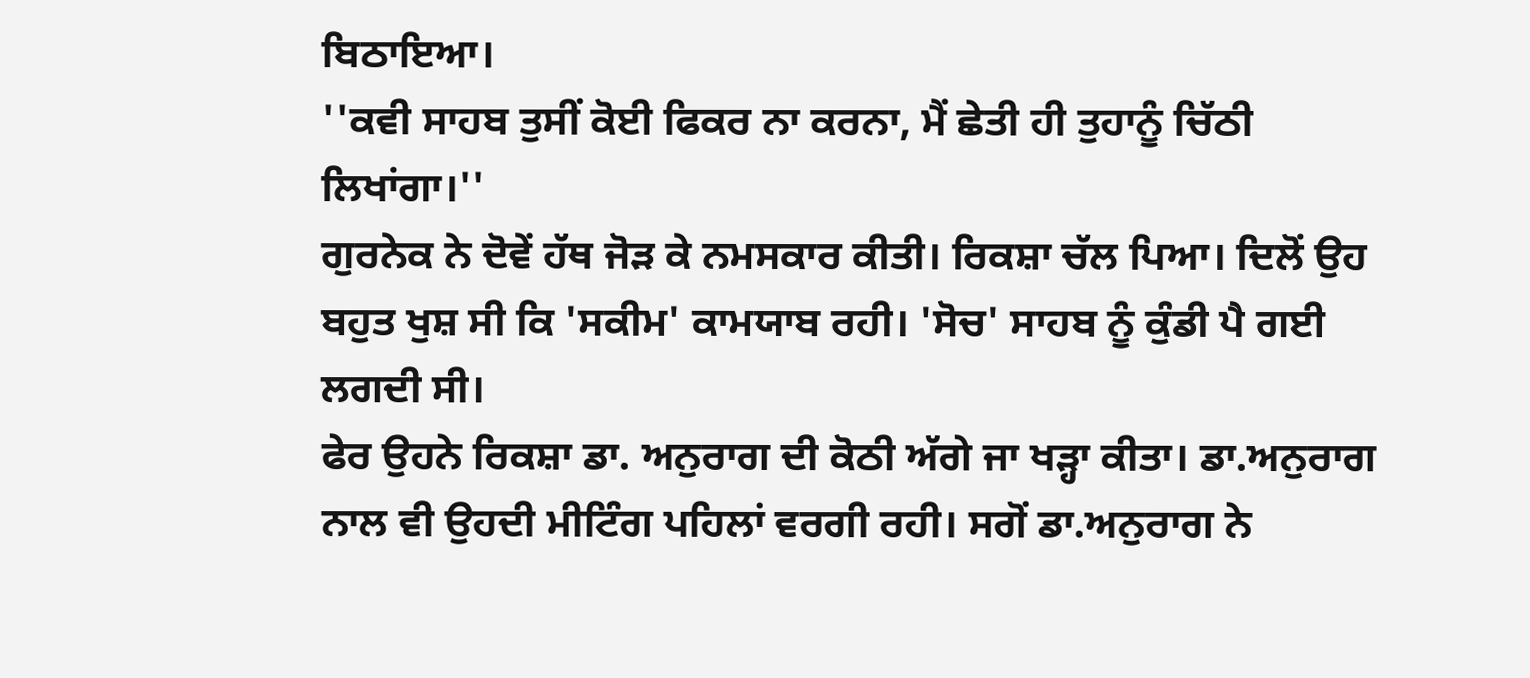ਬਿਠਾਇਆ।
''ਕਵੀ ਸਾਹਬ ਤੁਸੀਂ ਕੋਈ ਫਿਕਰ ਨਾ ਕਰਨਾ, ਮੈਂ ਛੇਤੀ ਹੀ ਤੁਹਾਨੂੰ ਚਿੱਠੀ ਲਿਖਾਂਗਾ।''
ਗੁਰਨੇਕ ਨੇ ਦੋਵੇਂ ਹੱਥ ਜੋੜ ਕੇ ਨਮਸਕਾਰ ਕੀਤੀ। ਰਿਕਸ਼ਾ ਚੱਲ ਪਿਆ। ਦਿਲੋਂ ਉਹ ਬਹੁਤ ਖੁਸ਼ ਸੀ ਕਿ 'ਸਕੀਮ' ਕਾਮਯਾਬ ਰਹੀ। 'ਸੋਚ' ਸਾਹਬ ਨੂੰ ਕੁੰਡੀ ਪੈ ਗਈ ਲਗਦੀ ਸੀ।
ਫੇਰ ਉਹਨੇ ਰਿਕਸ਼ਾ ਡਾ. ਅਨੁਰਾਗ ਦੀ ਕੋਠੀ ਅੱਗੇ ਜਾ ਖੜ੍ਹਾ ਕੀਤਾ। ਡਾ.ਅਨੁਰਾਗ ਨਾਲ ਵੀ ਉਹਦੀ ਮੀਟਿੰਗ ਪਹਿਲਾਂ ਵਰਗੀ ਰਹੀ। ਸਗੋਂ ਡਾ.ਅਨੁਰਾਗ ਨੇ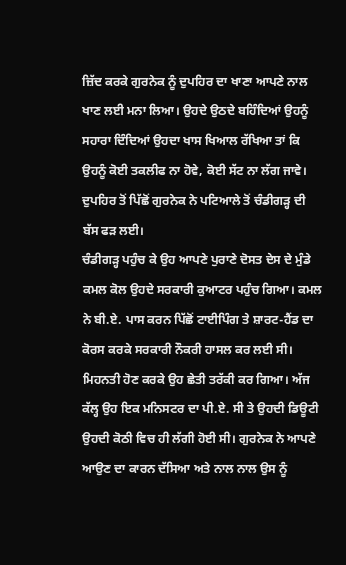ਜ਼ਿੱਦ ਕਰਕੇ ਗੁਰਨੇਕ ਨੂੰ ਦੁਪਹਿਰ ਦਾ ਖਾਣਾ ਆਪਣੇ ਨਾਲ ਖਾਣ ਲਈ ਮਨਾ ਲਿਆ। ਉਹਦੇ ਉਠਦੇ ਬਹਿੰਦਿਆਂ ਉਹਨੂੰ ਸਹਾਰਾ ਦਿੰਦਿਆਂ ਉਹਦਾ ਖਾਸ ਖਿਆਲ ਰੱਖਿਆ ਤਾਂ ਕਿ ਉਹਨੂੰ ਕੋਈ ਤਕਲੀਫ ਨਾ ਹੋਵੇ, ਕੋਈ ਸੱਟ ਨਾ ਲੱਗ ਜਾਵੇ। ਦੁਪਹਿਰ ਤੋਂ ਪਿੱਛੋਂ ਗੁਰਨੇਕ ਨੇ ਪਟਿਆਲੇ ਤੋਂ ਚੰਡੀਗੜ੍ਹ ਦੀ ਬੱਸ ਫੜ ਲਈ।
ਚੰਡੀਗੜ੍ਹ ਪਹੁੰਚ ਕੇ ਉਹ ਆਪਣੇ ਪੁਰਾਣੇ ਦੋਸਤ ਦੇਸ ਦੇ ਮੁੰਡੇ ਕਮਲ ਕੋਲ ਉਹਦੇ ਸਰਕਾਰੀ ਕੁਆਟਰ ਪਹੁੰਚ ਗਿਆ। ਕਮਲ ਨੇ ਬੀ.ਏ. ਪਾਸ ਕਰਨ ਪਿੱਛੋਂ ਟਾਈਪਿੰਗ ਤੇ ਸ਼ਾਰਟ-ਹੈਂਡ ਦਾ ਕੋਰਸ ਕਰਕੇ ਸਰਕਾਰੀ ਨੌਕਰੀ ਹਾਸਲ ਕਰ ਲਈ ਸੀ। ਮਿਹਨਤੀ ਹੋਣ ਕਰਕੇ ਉਹ ਛੇਤੀ ਤਰੱਕੀ ਕਰ ਗਿਆ। ਅੱਜ ਕੱਲ੍ਹ ਉਹ ਇਕ ਮਨਿਸਟਰ ਦਾ ਪੀ.ਏ. ਸੀ ਤੇ ਉਹਦੀ ਡਿਊਟੀ ਉਹਦੀ ਕੋਠੀ ਵਿਚ ਹੀ ਲੱਗੀ ਹੋਈ ਸੀ। ਗੁਰਨੇਕ ਨੇ ਆਪਣੇ ਆਉਣ ਦਾ ਕਾਰਨ ਦੱਸਿਆ ਅਤੇ ਨਾਲ ਨਾਲ ਉਸ ਨੂੰ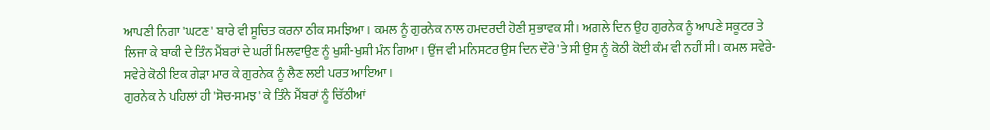ਆਪਣੀ ਨਿਗਾ 'ਘਟਣ' ਬਾਰੇ ਵੀ ਸੂਚਿਤ ਕਰਨਾ ਠੀਕ ਸਮਝਿਆ। ਕਮਲ ਨੂੰ ਗੁਰਨੇਕ ਨਾਲ ਹਮਦਰਦੀ ਹੋਣੀ ਸੁਭਾਵਕ ਸੀ। ਅਗਲੇ ਦਿਨ ਉਹ ਗੁਰਨੇਕ ਨੂੰ ਆਪਣੇ ਸਕੂਟਰ ਤੇ ਲਿਜਾ ਕੇ ਬਾਕੀ ਦੇ ਤਿੰਨ ਮੈਂਬਰਾਂ ਦੇ ਘਰੀਂ ਮਿਲਵਾਉਣ ਨੂੰ ਖੁਸ਼ੀ-ਖੁਸ਼ੀ ਮੰਨ ਗਿਆ। ਉਂਜ ਵੀ ਮਨਿਸਟਰ ਉਸ ਦਿਨ ਦੌਰੇ 'ਤੇ ਸੀ ਉਸ ਨੂੰ ਕੋਠੀ ਕੋਈ ਕੰਮ ਵੀ ਨਹੀਂ ਸੀ। ਕਮਲ ਸਵੇਰੇ-ਸਵੇਰੇ ਕੋਠੀ ਇਕ ਗੇੜਾ ਮਾਰ ਕੇ ਗੁਰਨੇਕ ਨੂੰ ਲੈਣ ਲਈ ਪਰਤ ਆਇਆ।
ਗੁਰਨੇਕ ਨੇ ਪਹਿਲਾਂ ਹੀ 'ਸੋਚ-ਸਮਝ' ਕੇ ਤਿੰਨੇ ਮੈਂਬਰਾਂ ਨੂੰ ਚਿੱਠੀਆਂ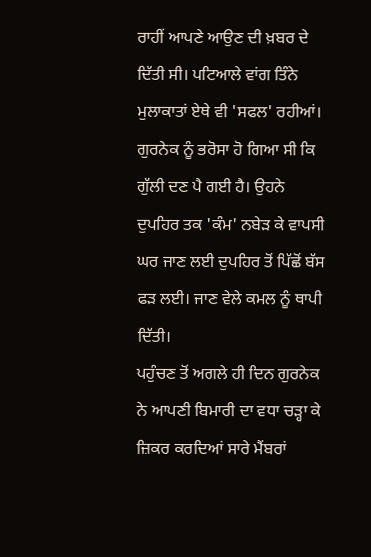ਰਾਹੀਂ ਆਪਣੇ ਆਉਣ ਦੀ ਖ਼ਬਰ ਦੇ ਦਿੱਤੀ ਸੀ। ਪਟਿਆਲੇ ਵਾਂਗ ਤਿੰਨੇ ਮੁਲਾਕਾਤਾਂ ਏਥੇ ਵੀ 'ਸਫਲ' ਰਹੀਆਂ। ਗੁਰਨੇਕ ਨੂੰ ਭਰੋਸਾ ਹੋ ਗਿਆ ਸੀ ਕਿ ਗੁੱਲੀ ਦਣ ਪੈ ਗਈ ਹੈ। ਉਹਨੇ ਦੁਪਹਿਰ ਤਕ 'ਕੰਮ' ਨਬੇੜ ਕੇ ਵਾਪਸੀ ਘਰ ਜਾਣ ਲਈ ਦੁਪਹਿਰ ਤੋਂ ਪਿੱਛੋਂ ਬੱਸ ਫੜ ਲਈ। ਜਾਣ ਵੇਲੇ ਕਮਲ ਨੂੰ ਥਾਪੀ ਦਿੱਤੀ।
ਪਹੁੰਚਣ ਤੋਂ ਅਗਲੇ ਹੀ ਦਿਨ ਗੁਰਨੇਕ ਨੇ ਆਪਣੀ ਬਿਮਾਰੀ ਦਾ ਵਧਾ ਚੜ੍ਹਾ ਕੇ ਜ਼ਿਕਰ ਕਰਦਿਆਂ ਸਾਰੇ ਮੈਂਬਰਾਂ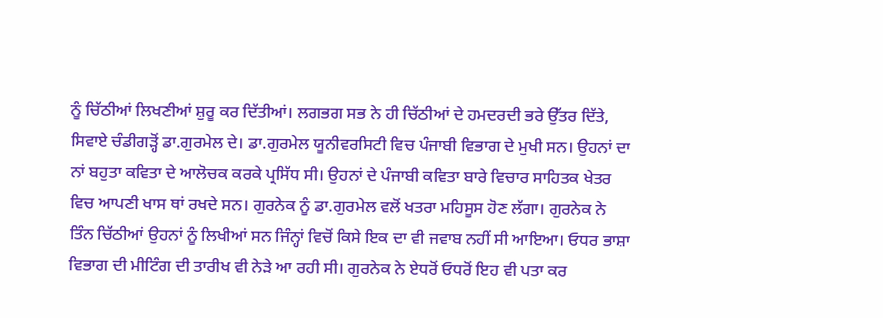ਨੂੰ ਚਿੱਠੀਆਂ ਲਿਖਣੀਆਂ ਸ਼ੁਰੂ ਕਰ ਦਿੱਤੀਆਂ। ਲਗਭਗ ਸਭ ਨੇ ਹੀ ਚਿੱਠੀਆਂ ਦੇ ਹਮਦਰਦੀ ਭਰੇ ਉੱਤਰ ਦਿੱਤੇ, ਸਿਵਾਏ ਚੰਡੀਗੜ੍ਹੋਂ ਡਾ.ਗੁਰਮੇਲ ਦੇ। ਡਾ.ਗੁਰਮੇਲ ਯੂਨੀਵਰਸਿਟੀ ਵਿਚ ਪੰਜਾਬੀ ਵਿਭਾਗ ਦੇ ਮੁਖੀ ਸਨ। ਉਹਨਾਂ ਦਾ ਨਾਂ ਬਹੁਤਾ ਕਵਿਤਾ ਦੇ ਆਲੋਚਕ ਕਰਕੇ ਪ੍ਰਸਿੱਧ ਸੀ। ਉਹਨਾਂ ਦੇ ਪੰਜਾਬੀ ਕਵਿਤਾ ਬਾਰੇ ਵਿਚਾਰ ਸਾਹਿਤਕ ਖੇਤਰ ਵਿਚ ਆਪਣੀ ਖਾਸ ਥਾਂ ਰਖਦੇ ਸਨ। ਗੁਰਨੇਕ ਨੂੰ ਡਾ.ਗੁਰਮੇਲ ਵਲੋਂ ਖਤਰਾ ਮਹਿਸੂਸ ਹੋਣ ਲੱਗਾ। ਗੁਰਨੇਕ ਨੇ ਤਿੰਨ ਚਿੱਠੀਆਂ ਉਹਨਾਂ ਨੂੰ ਲਿਖੀਆਂ ਸਨ ਜਿੰਨ੍ਹਾਂ ਵਿਚੋਂ ਕਿਸੇ ਇਕ ਦਾ ਵੀ ਜਵਾਬ ਨਹੀਂ ਸੀ ਆਇਆ। ਓਧਰ ਭਾਸ਼ਾ ਵਿਭਾਗ ਦੀ ਮੀਟਿੰਗ ਦੀ ਤਾਰੀਖ ਵੀ ਨੇੜੇ ਆ ਰਹੀ ਸੀ। ਗੁਰਨੇਕ ਨੇ ਏਧਰੋਂ ਓਧਰੋਂ ਇਹ ਵੀ ਪਤਾ ਕਰ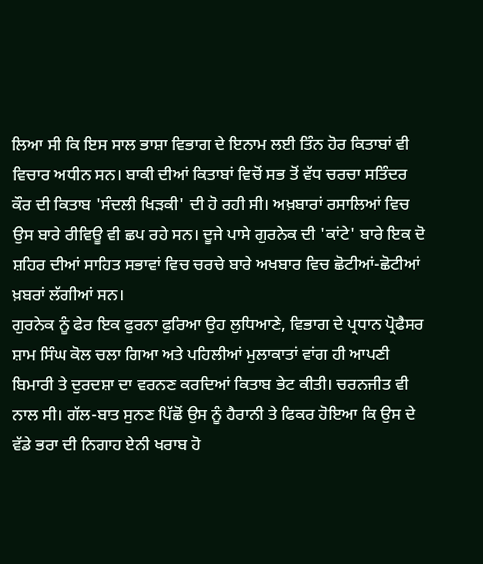ਲਿਆ ਸੀ ਕਿ ਇਸ ਸਾਲ ਭਾਸ਼ਾ ਵਿਭਾਗ ਦੇ ਇਨਾਮ ਲਈ ਤਿੰਨ ਹੋਰ ਕਿਤਾਬਾਂ ਵੀ ਵਿਚਾਰ ਅਧੀਨ ਸਨ। ਬਾਕੀ ਦੀਆਂ ਕਿਤਾਬਾਂ ਵਿਚੋਂ ਸਭ ਤੋਂ ਵੱਧ ਚਰਚਾ ਸਤਿੰਦਰ ਕੌਰ ਦੀ ਕਿਤਾਬ 'ਸੰਦਲੀ ਖਿੜਕੀ' ਦੀ ਹੋ ਰਹੀ ਸੀ। ਅਖ਼ਬਾਰਾਂ ਰਸਾਲਿਆਂ ਵਿਚ ਉਸ ਬਾਰੇ ਰੀਵਿਊ ਵੀ ਛਪ ਰਹੇ ਸਨ। ਦੂਜੇ ਪਾਸੇ ਗੁਰਨੇਕ ਦੀ 'ਕਾਂਟੇ' ਬਾਰੇ ਇਕ ਦੋ ਸ਼ਹਿਰ ਦੀਆਂ ਸਾਹਿਤ ਸਭਾਵਾਂ ਵਿਚ ਚਰਚੇ ਬਾਰੇ ਅਖਬਾਰ ਵਿਚ ਛੋਟੀਆਂ-ਛੋਟੀਆਂ ਖ਼ਬਰਾਂ ਲੱਗੀਆਂ ਸਨ।
ਗੁਰਨੇਕ ਨੂੰ ਫੇਰ ਇਕ ਫੁਰਨਾ ਫੁਰਿਆ ਉਹ ਲੁਧਿਆਣੇ, ਵਿਭਾਗ ਦੇ ਪ੍ਰਧਾਨ ਪ੍ਰੋਫੈਸਰ ਸ਼ਾਮ ਸਿੰਘ ਕੋਲ ਚਲਾ ਗਿਆ ਅਤੇ ਪਹਿਲੀਆਂ ਮੁਲਾਕਾਤਾਂ ਵਾਂਗ ਹੀ ਆਪਣੀ ਬਿਮਾਰੀ ਤੇ ਦੁਰਦਸ਼ਾ ਦਾ ਵਰਨਣ ਕਰਦਿਆਂ ਕਿਤਾਬ ਭੇਟ ਕੀਤੀ। ਚਰਨਜੀਤ ਵੀ ਨਾਲ ਸੀ। ਗੱਲ-ਬਾਤ ਸੁਨਣ ਪਿੱਛੋਂ ਉਸ ਨੂੰ ਹੈਰਾਨੀ ਤੇ ਫਿਕਰ ਹੋਇਆ ਕਿ ਉਸ ਦੇ ਵੱਡੇ ਭਰਾ ਦੀ ਨਿਗਾਹ ਏਨੀ ਖਰਾਬ ਹੋ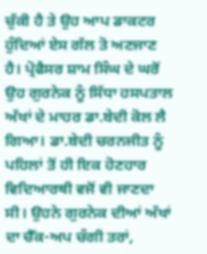ਚੁੱਕੀ ਹੈ ਤੇ ਉਹ ਆਪ ਡਾਕਟਰ ਹੁੰਦਿਆਂ ਏਸ ਗੱਲ ਤੋ ਅਣਜਾਣ ਹੈ। ਪ੍ਰੋਫੈਸਰ ਸ਼ਾਮ ਸਿੰਘ ਦੇ ਘਰੋਂ ਉਹ ਗੁਰਨੇਕ ਨੂੰ ਸਿੱਧਾ ਹਸਪਤਾਲ ਅੱਖਾਂ ਦੇ ਮਾਹਰ ਡਾ.ਬੇਦੀ ਕੋਲ ਲੈ ਗਿਆ। ਡਾ.ਬੇਦੀ ਚਰਨਜੀਤ ਨੂੰ ਪਹਿਲਾਂ ਤੋਂ ਹੀ ਇਕ ਹੋਣਹਾਰ ਵਿਦਿਆਰਥੀ ਵਜੋਂ ਵੀ ਜਾਣਦਾ ਸੀ। ਉਹਨੇ ਗੁਰਨੇਕ ਦੀਆਂ ਅੱਖਾਂ ਦਾ ਚੈੱਕ-ਅਪ ਚੰਗੀ ਤਰਾਂ,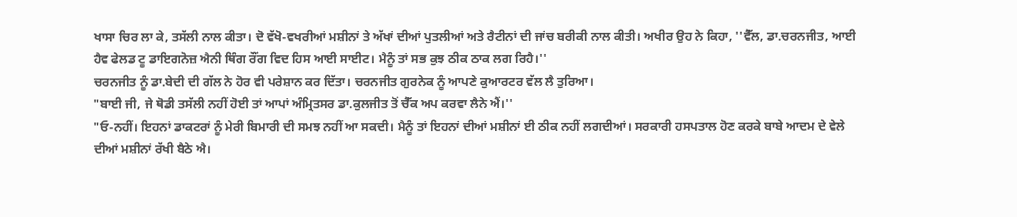ਖਾਸਾ ਚਿਰ ਲਾ ਕੇ, ਤਸੱਲੀ ਨਾਲ ਕੀਤਾ। ਦੋ ਵੱਖੋ-ਵਖਰੀਆਂ ਮਸ਼ੀਨਾਂ ਤੇ ਅੱਖਾਂ ਦੀਆਂ ਪੁਤਲੀਆਂ ਅਤੇ ਰੈਟੀਨਾਂ ਦੀ ਜਾਂਚ ਬਰੀਕੀ ਨਾਲ ਕੀਤੀ। ਅਖੀਰ ਉਹ ਨੇ ਕਿਹਾ, ''ਵੈੱਲ, ਡਾ.ਚਰਨਜੀਤ, ਆਈ ਹੈਵ ਫੇਲਡ ਟੂ ਡਾਇਗਨੋਜ਼ ਐਨੀ ਥਿੰਗ ਰੌਂਗ ਵਿਦ ਹਿਸ ਆਈ ਸਾਈਟ। ਮੈਨੂੰ ਤਾਂ ਸਭ ਕੁਝ ਠੀਕ ਠਾਕ ਲਗ ਰਿਹੈ।''
ਚਰਨਜੀਤ ਨੂੰ ਡਾ.ਬੇਦੀ ਦੀ ਗੱਲ ਨੇ ਹੋਰ ਵੀ ਪਰੇਸ਼ਾਨ ਕਰ ਦਿੱਤਾ। ਚਰਨਜੀਤ ਗੁਰਨੇਕ ਨੂੰ ਆਪਣੇ ਕੁਆਰਟਰ ਵੱਲ ਲੈ ਤੁਰਿਆ।
"ਬਾਈ ਜੀ, ਜੇ ਥੋਡੀ ਤਸੱਲੀ ਨਹੀਂ ਹੋਈ ਤਾਂ ਆਪਾਂ ਅੰਮ੍ਰਿਤਸਰ ਡਾ.ਕੁਲਜੀਤ ਤੋਂ ਚੈੱਕ ਅਪ ਕਰਵਾ ਲੈਨੇ ਐਂ।''
"ਓ-ਨਹੀਂ। ਇਹਨਾਂ ਡਾਕਟਰਾਂ ਨੂੰ ਮੇਰੀ ਬਿਮਾਰੀ ਦੀ ਸਮਝ ਨਹੀਂ ਆ ਸਕਦੀ। ਮੈਨੂੰ ਤਾਂ ਇਹਨਾਂ ਦੀਆਂ ਮਸ਼ੀਨਾਂ ਈ ਠੀਕ ਨਹੀਂ ਲਗਦੀਆਂ। ਸਰਕਾਰੀ ਹਸਪਤਾਲ ਹੋਣ ਕਰਕੇ ਬਾਬੇ ਆਦਮ ਦੇ ਵੇਲੇ ਦੀਆਂ ਮਸ਼ੀਨਾਂ ਰੱਖੀ ਬੈਠੇ ਐ।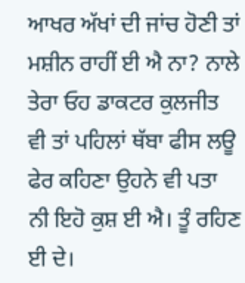ਆਖਰ ਅੱਖਾਂ ਦੀ ਜਾਂਚ ਹੋਣੀ ਤਾਂ ਮਸ਼ੀਨ ਰਾਹੀਂ ਈ ਐ ਨਾ? ਨਾਲੇ ਤੇਰਾ ਓਹ ਡਾਕਟਰ ਕੁਲਜੀਤ ਵੀ ਤਾਂ ਪਹਿਲਾਂ ਥੱਬਾ ਫੀਸ ਲਊ ਫੇਰ ਕਹਿਣਾ ਉਹਨੇ ਵੀ ਪਤਾ ਨੀ ਇਹੋ ਕੁਸ਼ ਈ ਐ। ਤੂੰ ਰਹਿਣ ਈ ਦੇ।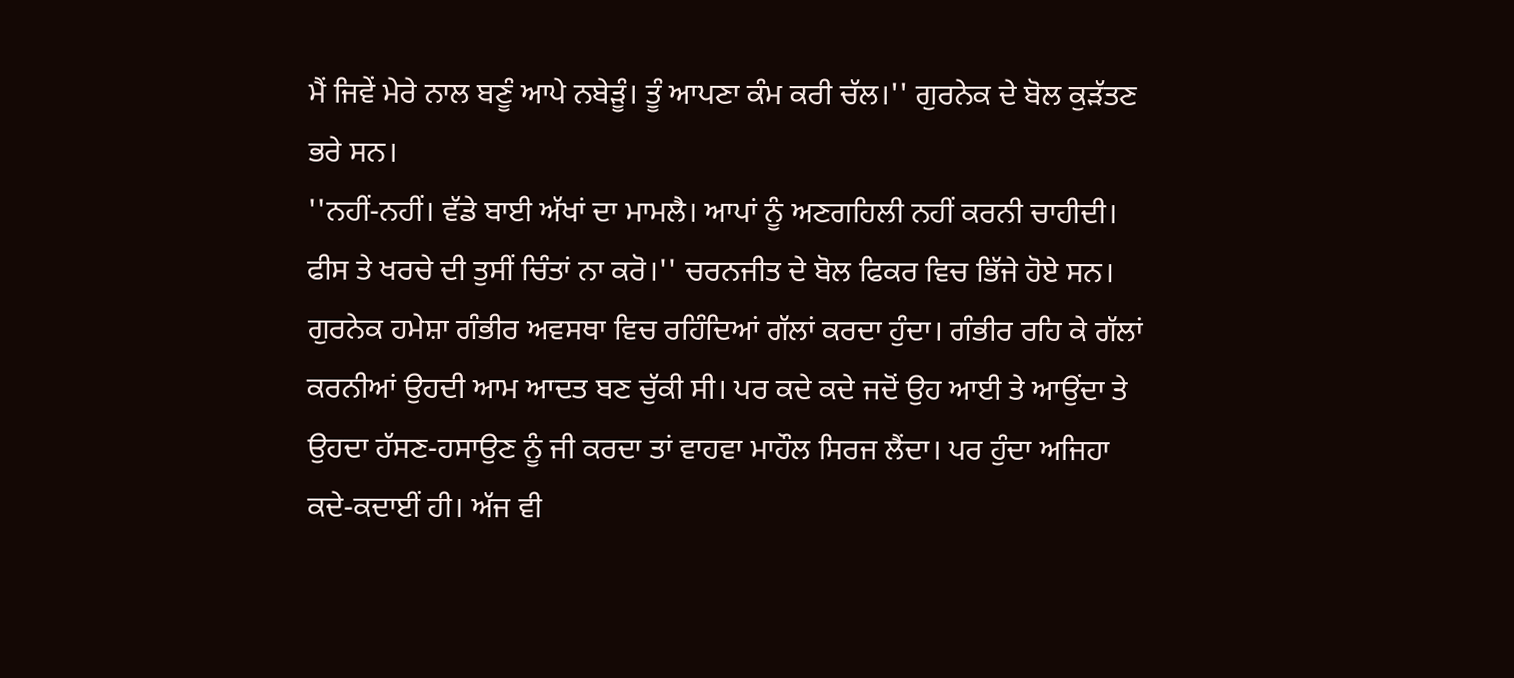ਮੈਂ ਜਿਵੇਂ ਮੇਰੇ ਨਾਲ ਬਣੂੰ ਆਪੇ ਨਬੇੜੂੰ। ਤੂੰ ਆਪਣਾ ਕੰਮ ਕਰੀ ਚੱਲ।'' ਗੁਰਨੇਕ ਦੇ ਬੋਲ ਕੁੜੱਤਣ ਭਰੇ ਸਨ।
''ਨਹੀਂ-ਨਹੀਂ। ਵੱਡੇ ਬਾਈ ਅੱਖਾਂ ਦਾ ਮਾਮਲੈ। ਆਪਾਂ ਨੂੰ ਅਣਗਹਿਲੀ ਨਹੀਂ ਕਰਨੀ ਚਾਹੀਦੀ। ਫੀਸ ਤੇ ਖਰਚੇ ਦੀ ਤੁਸੀਂ ਚਿੰਤਾਂ ਨਾ ਕਰੋ।'' ਚਰਨਜੀਤ ਦੇ ਬੋਲ ਫਿਕਰ ਵਿਚ ਭਿੱਜੇ ਹੋਏ ਸਨ।
ਗੁਰਨੇਕ ਹਮੇਸ਼ਾ ਗੰਭੀਰ ਅਵਸਥਾ ਵਿਚ ਰਹਿੰਦਿਆਂ ਗੱਲਾਂ ਕਰਦਾ ਹੁੰਦਾ। ਗੰਭੀਰ ਰਹਿ ਕੇ ਗੱਲਾਂ ਕਰਨੀਆਂ ਉਹਦੀ ਆਮ ਆਦਤ ਬਣ ਚੁੱਕੀ ਸੀ। ਪਰ ਕਦੇ ਕਦੇ ਜਦੋਂ ਉਹ ਆਈ ਤੇ ਆਉਂਦਾ ਤੇ ਉਹਦਾ ਹੱਸਣ-ਹਸਾਉਣ ਨੂੰ ਜੀ ਕਰਦਾ ਤਾਂ ਵਾਹਵਾ ਮਾਹੌਲ ਸਿਰਜ ਲੈਂਦਾ। ਪਰ ਹੁੰਦਾ ਅਜਿਹਾ ਕਦੇ-ਕਦਾਈਂ ਹੀ। ਅੱਜ ਵੀ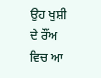ਉਹ ਖੁਸ਼ੀ ਦੇ ਰੌਂਅ ਵਿਚ ਆ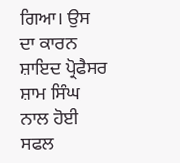ਗਿਆ। ਉਸ ਦਾ ਕਾਰਨ ਸ਼ਾਇਦ ਪ੍ਰੋਫੈਸਰ ਸ਼ਾਮ ਸਿੰਘ ਨਾਲ ਹੋਈ ਸਫਲ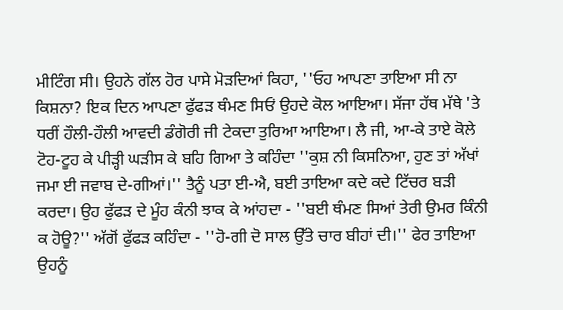ਮੀਟਿੰਗ ਸੀ। ਉਹਨੇ ਗੱਲ ਹੋਰ ਪਾਸੇ ਮੋੜਦਿਆਂ ਕਿਹਾ, ''ਓਹ ਆਪਣਾ ਤਾਇਆ ਸੀ ਨਾ ਕਿਸ਼ਨਾ? ਇਕ ਦਿਨ ਆਪਣਾ ਫੁੱਫੜ ਥੰਮਣ ਸਿਓਂ ਉਹਦੇ ਕੋਲ ਆਇਆ। ਸੱਜਾ ਹੱਥ ਮੱਥੇ 'ਤੇ ਧਰੀਂ ਹੌਲੀ-ਹੌਲੀ ਆਵਦੀ ਡੰਗੋਰੀ ਜੀ ਟੇਕਦਾ ਤੁਰਿਆ ਆਇਆ। ਲੈ ਜੀ, ਆ-ਕੇ ਤਾਏ ਕੋਲੇ ਟੋਹ-ਟੂਹ ਕੇ ਪੀੜ੍ਹੀ ਘੜੀਸ ਕੇ ਬਹਿ ਗਿਆ ਤੇ ਕਹਿੰਦਾ ''ਕੁਸ਼ ਨੀ ਕਿਸਨਿਆ, ਹੁਣ ਤਾਂ ਅੱਖਾਂ ਜਮਾ ਈ ਜਵਾਬ ਦੇ-ਗੀਆਂ।'' ਤੈਨੂੰ ਪਤਾ ਈ-ਐ, ਬਈ ਤਾਇਆ ਕਦੇ ਕਦੇ ਟਿੱਚਰ ਬੜੀ ਕਰਦਾ। ਉਹ ਫੁੱਫੜ ਦੇ ਮੂੰਹ ਕੰਨੀ ਝਾਕ ਕੇ ਆਂਹਦਾ - ''ਬਈ ਥੰਮਣ ਸਿਆਂ ਤੇਰੀ ਉਮਰ ਕਿੰਨੀ ਕ ਹੋਊ?'' ਅੱਗੋਂ ਫੁੱਫੜ ਕਹਿੰਦਾ - ''ਹੋ-ਗੀ ਦੋ ਸਾਲ ਉੱਤੇ ਚਾਰ ਬੀਹਾਂ ਦੀ।'' ਫੇਰ ਤਾਇਆ ਉਹਨੂੰ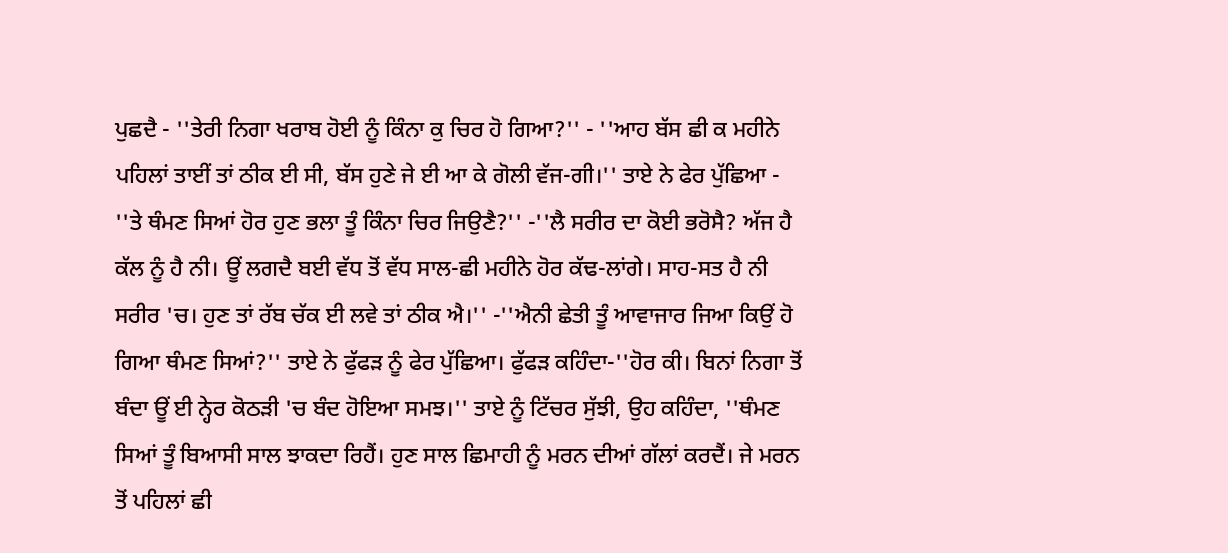ਪੁਛਦੈ - ''ਤੇਰੀ ਨਿਗਾ ਖਰਾਬ ਹੋਈ ਨੂੰ ਕਿੰਨਾ ਕੁ ਚਿਰ ਹੋ ਗਿਆ?'' - ''ਆਹ ਬੱਸ ਛੀ ਕ ਮਹੀਨੇ ਪਹਿਲਾਂ ਤਾਈਂ ਤਾਂ ਠੀਕ ਈ ਸੀ, ਬੱਸ ਹੁਣੇ ਜੇ ਈ ਆ ਕੇ ਗੋਲੀ ਵੱਜ-ਗੀ।'' ਤਾਏ ਨੇ ਫੇਰ ਪੁੱਛਿਆ - ''ਤੇ ਥੰਮਣ ਸਿਆਂ ਹੋਰ ਹੁਣ ਭਲਾ ਤੂੰ ਕਿੰਨਾ ਚਿਰ ਜਿਉਣੈ?'' -''ਲੈ ਸਰੀਰ ਦਾ ਕੋਈ ਭਰੋਸੈ? ਅੱਜ ਹੈ ਕੱਲ ਨੂੰ ਹੈ ਨੀ। ਊਂ ਲਗਦੈ ਬਈ ਵੱਧ ਤੋਂ ਵੱਧ ਸਾਲ-ਛੀ ਮਹੀਨੇ ਹੋਰ ਕੱਢ-ਲਾਂਗੇ। ਸਾਹ-ਸਤ ਹੈ ਨੀ ਸਰੀਰ 'ਚ। ਹੁਣ ਤਾਂ ਰੱਬ ਚੱਕ ਈ ਲਵੇ ਤਾਂ ਠੀਕ ਐ।'' -''ਐਨੀ ਛੇਤੀ ਤੂੰ ਆਵਾਜਾਰ ਜਿਆ ਕਿਉਂ ਹੋ ਗਿਆ ਥੰਮਣ ਸਿਆਂ?'' ਤਾਏ ਨੇ ਫੁੱਫੜ ਨੂੰ ਫੇਰ ਪੁੱਛਿਆ। ਫੁੱਫੜ ਕਹਿੰਦਾ-''ਹੋਰ ਕੀ। ਬਿਨਾਂ ਨਿਗਾ ਤੋਂ ਬੰਦਾ ਊਂ ਈ ਨ੍ਹੇਰ ਕੋਠੜੀ 'ਚ ਬੰਦ ਹੋਇਆ ਸਮਝ।'' ਤਾਏ ਨੂੰ ਟਿੱਚਰ ਸੁੱਝੀ, ਉਹ ਕਹਿੰਦਾ, ''ਥੰਮਣ ਸਿਆਂ ਤੂੰ ਬਿਆਸੀ ਸਾਲ ਝਾਕਦਾ ਰਿਹੈਂ। ਹੁਣ ਸਾਲ ਛਿਮਾਹੀ ਨੂੰ ਮਰਨ ਦੀਆਂ ਗੱਲਾਂ ਕਰਦੈਂ। ਜੇ ਮਰਨ ਤੋਂ ਪਹਿਲਾਂ ਛੀ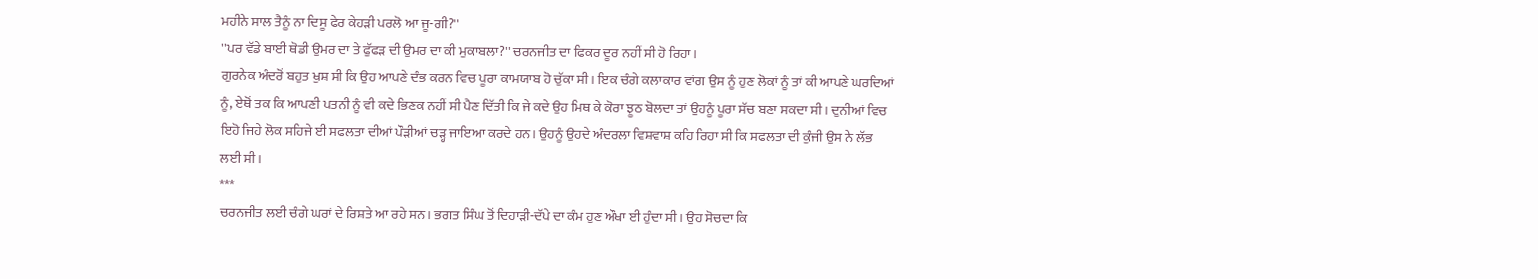ਮਹੀਨੇ ਸਾਲ ਤੈਨੂੰ ਨਾ ਦਿਸੂ ਫੇਰ ਕੇਹੜੀ ਪਰਲੋ ਆ ਜੂ-ਗੀ?''
''ਪਰ ਵੱਡੇ ਬਾਈ ਥੋਡੀ ਉਮਰ ਦਾ ਤੇ ਫੁੱਫੜ ਦੀ ਉਮਰ ਦਾ ਕੀ ਮੁਕਾਬਲਾ?'' ਚਰਨਜੀਤ ਦਾ ਫਿਕਰ ਦੂਰ ਨਹੀਂ ਸੀ ਹੋ ਰਿਹਾ।
ਗੁਰਨੇਕ ਅੰਦਰੋਂ ਬਹੁਤ ਖੁਸ਼ ਸੀ ਕਿ ਉਹ ਆਪਣੇ ਦੰਭ ਕਰਨ ਵਿਚ ਪੂਰਾ ਕਾਮਯਾਬ ਹੋ ਚੁੱਕਾ ਸੀ। ਇਕ ਚੰਗੇ ਕਲਾਕਾਰ ਵਾਂਗ ਉਸ ਨੂੰ ਹੁਣ ਲੋਕਾਂ ਨੂੰ ਤਾਂ ਕੀ ਆਪਣੇ ਘਰਦਿਆਂ ਨੂੰ, ਏਥੋਂ ਤਕ ਕਿ ਆਪਣੀ ਪਤਨੀ ਨੂੰ ਵੀ ਕਦੇ ਭਿਣਕ ਨਹੀਂ ਸੀ ਪੈਣ ਦਿੱਤੀ ਕਿ ਜੇ ਕਦੇ ਉਹ ਮਿਥ ਕੇ ਕੋਰਾ ਝੂਠ ਬੋਲਦਾ ਤਾਂ ਉਹਨੂੰ ਪੂਰਾ ਸੱਚ ਬਣਾ ਸਕਦਾ ਸੀ। ਦੁਨੀਆਂ ਵਿਚ ਇਹੋ ਜਿਹੇ ਲੋਕ ਸਹਿਜੇ ਈ ਸਫਲਤਾ ਦੀਆਂ ਪੌੜੀਆਂ ਚੜ੍ਹ ਜਾਇਆ ਕਰਦੇ ਹਨ। ਉਹਨੂੰ ਉਹਦੇ ਅੰਦਰਲਾ ਵਿਸ਼ਵਾਸ਼ ਕਹਿ ਰਿਹਾ ਸੀ ਕਿ ਸਫਲਤਾ ਦੀ ਕੁੰਜੀ ਉਸ ਨੇ ਲੱਭ ਲਈ ਸੀ।
***
ਚਰਨਜੀਤ ਲਈ ਚੰਗੇ ਘਰਾਂ ਦੇ ਰਿਸ਼ਤੇ ਆ ਰਹੇ ਸਨ। ਭਗਤ ਸਿੰਘ ਤੋਂ ਦਿਹਾੜੀ-ਦੱਪੇ ਦਾ ਕੰਮ ਹੁਣ ਔਖਾ ਈ ਹੁੰਦਾ ਸੀ। ਉਹ ਸੋਚਦਾ ਕਿ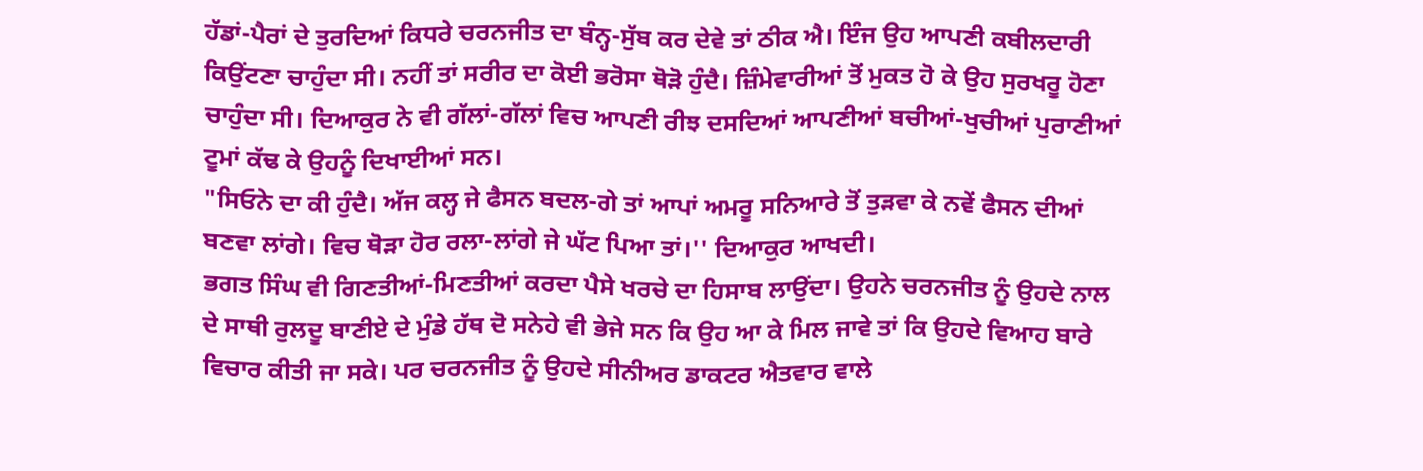ਹੱਡਾਂ-ਪੈਰਾਂ ਦੇ ਤੁਰਦਿਆਂ ਕਿਧਰੇ ਚਰਨਜੀਤ ਦਾ ਬੰਨ੍ਹ-ਸੁੱਬ ਕਰ ਦੇਵੇ ਤਾਂ ਠੀਕ ਐ। ਇੰਜ ਉਹ ਆਪਣੀ ਕਬੀਲਦਾਰੀ ਕਿਉਂਟਣਾ ਚਾਹੁੰਦਾ ਸੀ। ਨਹੀਂ ਤਾਂ ਸਰੀਰ ਦਾ ਕੋਈ ਭਰੋਸਾ ਥੋੜੋ ਹੁੰਦੈ। ਜ਼ਿੰਮੇਵਾਰੀਆਂ ਤੋਂ ਮੁਕਤ ਹੋ ਕੇ ਉਹ ਸੁਰਖਰੂ ਹੋਣਾ ਚਾਹੁੰਦਾ ਸੀ। ਦਿਆਕੁਰ ਨੇ ਵੀ ਗੱਲਾਂ-ਗੱਲਾਂ ਵਿਚ ਆਪਣੀ ਰੀਝ ਦਸਦਿਆਂ ਆਪਣੀਆਂ ਬਚੀਆਂ-ਖੁਚੀਆਂ ਪੁਰਾਣੀਆਂ ਟੂਮਾਂ ਕੱਢ ਕੇ ਉਹਨੂੰ ਦਿਖਾਈਆਂ ਸਨ।
"ਸਿਓਨੇ ਦਾ ਕੀ ਹੁੰਦੈ। ਅੱਜ ਕਲ੍ਹ ਜੇ ਫੈਸਨ ਬਦਲ-ਗੇ ਤਾਂ ਆਪਾਂ ਅਮਰੂ ਸਨਿਆਰੇ ਤੋਂ ਤੁੜਵਾ ਕੇ ਨਵੇਂ ਫੈਸਨ ਦੀਆਂ ਬਣਵਾ ਲਾਂਗੇ। ਵਿਚ ਥੋੜਾ ਹੋਰ ਰਲਾ-ਲਾਂਗੇ ਜੇ ਘੱਟ ਪਿਆ ਤਾਂ।'' ਦਿਆਕੁਰ ਆਖਦੀ।
ਭਗਤ ਸਿੰਘ ਵੀ ਗਿਣਤੀਆਂ-ਮਿਣਤੀਆਂ ਕਰਦਾ ਪੈਸੇ ਖਰਚੇ ਦਾ ਹਿਸਾਬ ਲਾਉਂਦਾ। ਉਹਨੇ ਚਰਨਜੀਤ ਨੂੰ ਉਹਦੇ ਨਾਲ ਦੇ ਸਾਥੀ ਰੁਲਦੂ ਬਾਣੀਏ ਦੇ ਮੁੰਡੇ ਹੱਥ ਦੋ ਸਨੇਹੇ ਵੀ ਭੇਜੇ ਸਨ ਕਿ ਉਹ ਆ ਕੇ ਮਿਲ ਜਾਵੇ ਤਾਂ ਕਿ ਉਹਦੇ ਵਿਆਹ ਬਾਰੇ ਵਿਚਾਰ ਕੀਤੀ ਜਾ ਸਕੇ। ਪਰ ਚਰਨਜੀਤ ਨੂੰ ਉਹਦੇ ਸੀਨੀਅਰ ਡਾਕਟਰ ਐਤਵਾਰ ਵਾਲੇ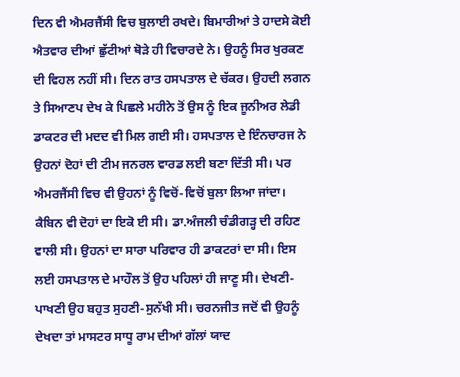ਦਿਨ ਵੀ ਐਮਰਜੈਂਸੀ ਵਿਚ ਬੁਲਾਈ ਰਖਦੇ। ਬਿਮਾਰੀਆਂ ਤੇ ਹਾਦਸੇ ਕੋਈ ਐਤਵਾਰ ਦੀਆਂ ਛੁੱਟੀਆਂ ਥੋੜੇ ਹੀ ਵਿਚਾਰਦੇ ਨੇ। ਉਹਨੂੰ ਸਿਰ ਖੁਰਕਣ ਦੀ ਵਿਹਲ ਨਹੀਂ ਸੀ। ਦਿਨ ਰਾਤ ਹਸਪਤਾਲ ਦੇ ਚੱਕਰ। ਉਹਦੀ ਲਗਨ ਤੇ ਸਿਆਣਪ ਦੇਖ ਕੇ ਪਿਛਲੇ ਮਹੀਨੇ ਤੋਂ ਉਸ ਨੂੰ ਇਕ ਜੂਨੀਅਰ ਲੇਡੀ ਡਾਕਟਰ ਦੀ ਮਦਦ ਵੀ ਮਿਲ ਗਈ ਸੀ। ਹਸਪਤਾਲ ਦੇ ਇੰਨਚਾਰਜ ਨੇ ਉਹਨਾਂ ਦੋਹਾਂ ਦੀ ਟੀਮ ਜਨਰਲ ਵਾਰਡ ਲਈ ਬਣਾ ਦਿੱਤੀ ਸੀ। ਪਰ ਐਮਰਜੈਂਸੀ ਵਿਚ ਵੀ ਉਹਨਾਂ ਨੂੰ ਵਿਚੋਂ-ਵਿਚੋਂ ਬੁਲਾ ਲਿਆ ਜਾਂਦਾ। ਕੈਬਿਨ ਵੀ ਦੋਹਾਂ ਦਾ ਇਕੋ ਈ ਸੀ। ਡਾ.ਅੰਜਲੀ ਚੰਡੀਗੜ੍ਹ ਦੀ ਰਹਿਣ ਵਾਲੀ ਸੀ। ਉਹਨਾਂ ਦਾ ਸਾਰਾ ਪਰਿਵਾਰ ਹੀ ਡਾਕਟਰਾਂ ਦਾ ਸੀ। ਇਸ ਲਈ ਹਸਪਤਾਲ ਦੇ ਮਾਹੌਲ ਤੋਂ ਉਹ ਪਹਿਲਾਂ ਹੀ ਜਾਣੂ ਸੀ। ਦੇਖਣੀ-ਪਾਖਣੀ ਉਹ ਬਹੁਤ ਸੁਹਣੀ-ਸੁਨੱਖੀ ਸੀ। ਚਰਨਜੀਤ ਜਦੋਂ ਵੀ ਉਹਨੂੰ ਦੇਖਦਾ ਤਾਂ ਮਾਸਟਰ ਸਾਧੂ ਰਾਮ ਦੀਆਂ ਗੱਲਾਂ ਯਾਦ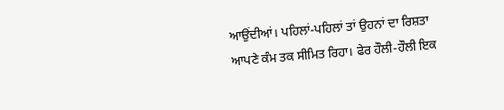ਆਉਂਦੀਆਂ। ਪਹਿਲਾਂ-ਪਹਿਲਾਂ ਤਾਂ ਉਹਨਾਂ ਦਾ ਰਿਸ਼ਤਾ ਆਪਣੇ ਕੰਮ ਤਕ ਸੀਮਿਤ ਰਿਹਾ। ਫੇਰ ਹੌਲੀ-ਹੌਲੀ ਇਕ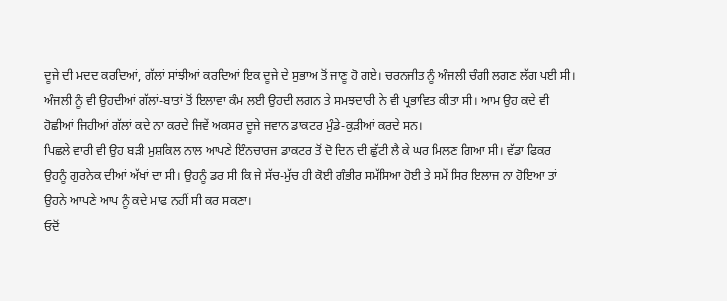ਦੂਜੇ ਦੀ ਮਦਦ ਕਰਦਿਆਂ, ਗੱਲਾਂ ਸਾਂਝੀਆਂ ਕਰਦਿਆਂ ਇਕ ਦੂਜੇ ਦੇ ਸੁਭਾਅ ਤੋਂ ਜਾਣੂ ਹੋ ਗਏ। ਚਰਨਜੀਤ ਨੂੰ ਅੰਜਲੀ ਚੰਗੀ ਲਗਣ ਲੱਗ ਪਈ ਸੀ। ਅੰਜਲੀ ਨੂੰ ਵੀ ਉਹਦੀਆਂ ਗੱਲਾਂ-ਬਾਤਾਂ ਤੋਂ ਇਲਾਵਾ ਕੰਮ ਲਈ ਉਹਦੀ ਲਗਨ ਤੇ ਸਮਝਦਾਰੀ ਨੇ ਵੀ ਪ੍ਰਭਾਵਿਤ ਕੀਤਾ ਸੀ। ਆਮ ਉਹ ਕਦੇ ਵੀ ਹੋਛੀਆਂ ਜਿਹੀਆਂ ਗੱਲਾਂ ਕਦੇ ਨਾ ਕਰਦੇ ਜਿਵੇਂ ਅਕਸਰ ਦੂਜੇ ਜਵਾਨ ਡਾਕਟਰ ਮੁੰਡੇ-ਕੁੜੀਆਂ ਕਰਦੇ ਸਨ।
ਪਿਛਲੇ ਵਾਰੀ ਵੀ ਉਹ ਬੜੀ ਮੁਸ਼ਕਿਲ ਨਾਲ ਆਪਣੇ ਇੰਨਚਾਰਜ ਡਾਕਟਰ ਤੋਂ ਦੋ ਦਿਨ ਦੀ ਛੁੱਟੀ ਲੈ ਕੇ ਘਰ ਮਿਲਣ ਗਿਆ ਸੀ। ਵੱਡਾ ਫਿਕਰ ਉਹਨੂੰ ਗੁਰਨੇਕ ਦੀਆਂ ਅੱਖਾਂ ਦਾ ਸੀ। ਉਹਨੂੰ ਡਰ ਸੀ ਕਿ ਜੇ ਸੱਚ-ਮੁੱਚ ਹੀ ਕੋਈ ਗੰਭੀਰ ਸਮੱਸਿਆ ਹੋਈ ਤੇ ਸਮੇਂ ਸਿਰ ਇਲਾਜ ਨਾ ਹੋਇਆ ਤਾਂ ਉਹਨੇ ਆਪਣੇ ਆਪ ਨੂੰ ਕਦੇ ਮਾਫ ਨਹੀਂ ਸੀ ਕਰ ਸਕਣਾ।
ਓਦੋਂ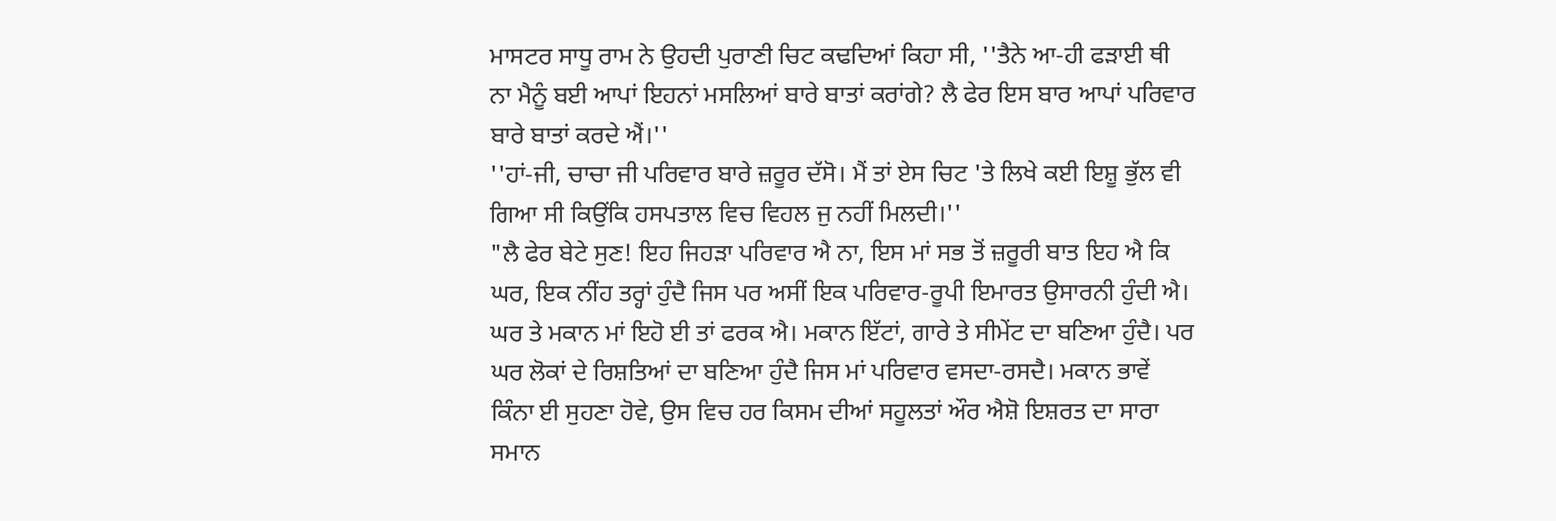ਮਾਸਟਰ ਸਾਧੂ ਰਾਮ ਨੇ ਉਹਦੀ ਪੁਰਾਣੀ ਚਿਟ ਕਢਦਿਆਂ ਕਿਹਾ ਸੀ, ''ਤੈਨੇ ਆ-ਹੀ ਫੜਾਈ ਥੀ ਨਾ ਮੈਨੂੰ ਬਈ ਆਪਾਂ ਇਹਨਾਂ ਮਸਲਿਆਂ ਬਾਰੇ ਬਾਤਾਂ ਕਰਾਂਗੇ? ਲੈ ਫੇਰ ਇਸ ਬਾਰ ਆਪਾਂ ਪਰਿਵਾਰ ਬਾਰੇ ਬਾਤਾਂ ਕਰਦੇ ਐਂ।''
''ਹਾਂ-ਜੀ, ਚਾਚਾ ਜੀ ਪਰਿਵਾਰ ਬਾਰੇ ਜ਼ਰੂਰ ਦੱਸੋ। ਮੈਂ ਤਾਂ ਏਸ ਚਿਟ 'ਤੇ ਲਿਖੇ ਕਈ ਇਸ਼ੂ ਭੁੱਲ ਵੀ ਗਿਆ ਸੀ ਕਿਉਂਕਿ ਹਸਪਤਾਲ ਵਿਚ ਵਿਹਲ ਜੁ ਨਹੀਂ ਮਿਲਦੀ।''
"ਲੈ ਫੇਰ ਬੇਟੇ ਸੁਣ! ਇਹ ਜਿਹੜਾ ਪਰਿਵਾਰ ਐ ਨਾ, ਇਸ ਮਾਂ ਸਭ ਤੋਂ ਜ਼ਰੂਰੀ ਬਾਤ ਇਹ ਐ ਕਿ ਘਰ, ਇਕ ਨੀਂਹ ਤਰ੍ਹਾਂ ਹੁੰਦੈ ਜਿਸ ਪਰ ਅਸੀਂ ਇਕ ਪਰਿਵਾਰ-ਰੂਪੀ ਇਮਾਰਤ ਉਸਾਰਨੀ ਹੁੰਦੀ ਐ। ਘਰ ਤੇ ਮਕਾਨ ਮਾਂ ਇਹੋ ਈ ਤਾਂ ਫਰਕ ਐ। ਮਕਾਨ ਇੱਟਾਂ, ਗਾਰੇ ਤੇ ਸੀਮੇਂਟ ਦਾ ਬਣਿਆ ਹੁੰਦੈ। ਪਰ ਘਰ ਲੋਕਾਂ ਦੇ ਰਿਸ਼ਤਿਆਂ ਦਾ ਬਣਿਆ ਹੁੰਦੈ ਜਿਸ ਮਾਂ ਪਰਿਵਾਰ ਵਸਦਾ-ਰਸਦੈ। ਮਕਾਨ ਭਾਵੇਂ ਕਿੰਨਾ ਈ ਸੁਹਣਾ ਹੋਵੇ, ਉਸ ਵਿਚ ਹਰ ਕਿਸਮ ਦੀਆਂ ਸਹੂਲਤਾਂ ਔਰ ਐਸ਼ੋ ਇਸ਼ਰਤ ਦਾ ਸਾਰਾ ਸਮਾਨ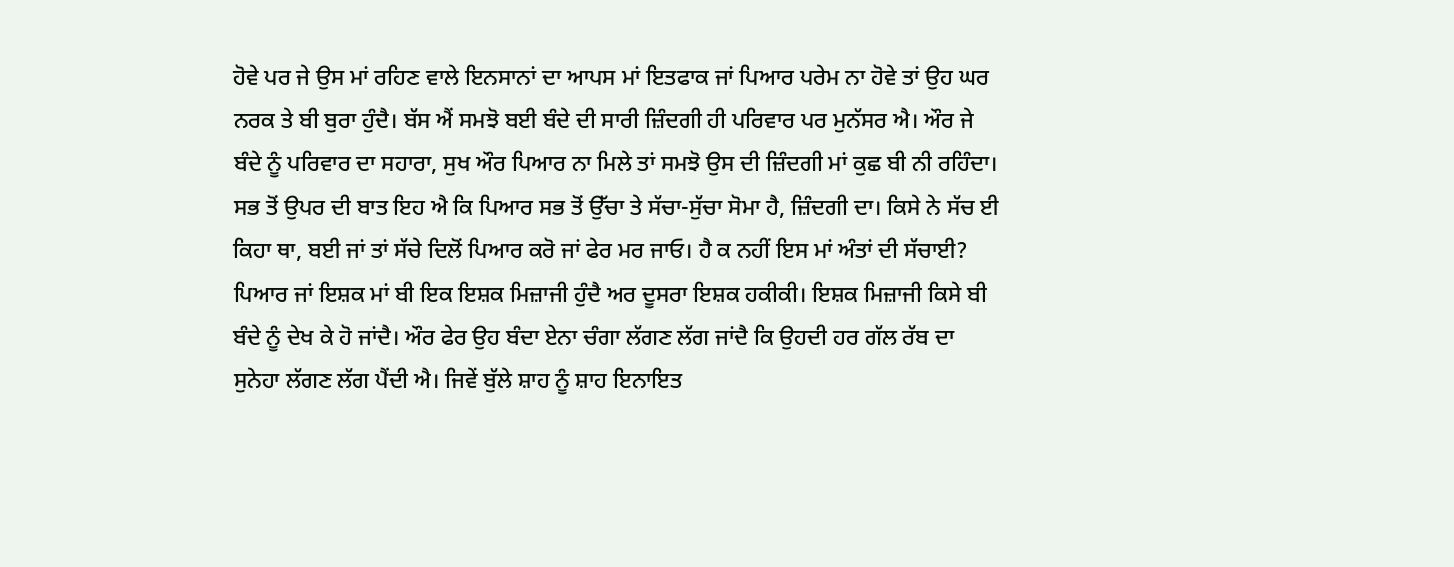ਹੋਵੇ ਪਰ ਜੇ ਉਸ ਮਾਂ ਰਹਿਣ ਵਾਲੇ ਇਨਸਾਨਾਂ ਦਾ ਆਪਸ ਮਾਂ ਇਤਫਾਕ ਜਾਂ ਪਿਆਰ ਪਰੇਮ ਨਾ ਹੋਵੇ ਤਾਂ ਉਹ ਘਰ ਨਰਕ ਤੇ ਬੀ ਬੁਰਾ ਹੁੰਦੈ। ਬੱਸ ਐਂ ਸਮਝੋ ਬਈ ਬੰਦੇ ਦੀ ਸਾਰੀ ਜ਼ਿੰਦਗੀ ਹੀ ਪਰਿਵਾਰ ਪਰ ਮੁਨੱਸਰ ਐ। ਔਰ ਜੇ ਬੰਦੇ ਨੂੰ ਪਰਿਵਾਰ ਦਾ ਸਹਾਰਾ, ਸੁਖ ਔਰ ਪਿਆਰ ਨਾ ਮਿਲੇ ਤਾਂ ਸਮਝੋ ਉਸ ਦੀ ਜ਼ਿੰਦਗੀ ਮਾਂ ਕੁਛ ਬੀ ਨੀ ਰਹਿੰਦਾ। ਸਭ ਤੋਂ ਉਪਰ ਦੀ ਬਾਤ ਇਹ ਐ ਕਿ ਪਿਆਰ ਸਭ ਤੋਂ ਉੱਚਾ ਤੇ ਸੱਚਾ-ਸੁੱਚਾ ਸੋਮਾ ਹੈ, ਜ਼ਿੰਦਗੀ ਦਾ। ਕਿਸੇ ਨੇ ਸੱਚ ਈ ਕਿਹਾ ਥਾ, ਬਈ ਜਾਂ ਤਾਂ ਸੱਚੇ ਦਿਲੋਂ ਪਿਆਰ ਕਰੋ ਜਾਂ ਫੇਰ ਮਰ ਜਾਓ। ਹੈ ਕ ਨਹੀਂ ਇਸ ਮਾਂ ਅੰਤਾਂ ਦੀ ਸੱਚਾਈ? ਪਿਆਰ ਜਾਂ ਇਸ਼ਕ ਮਾਂ ਬੀ ਇਕ ਇਸ਼ਕ ਮਿਜ਼ਾਜੀ ਹੁੰਦੈ ਅਰ ਦੂਸਰਾ ਇਸ਼ਕ ਹਕੀਕੀ। ਇਸ਼ਕ ਮਿਜ਼ਾਜੀ ਕਿਸੇ ਬੀ ਬੰਦੇ ਨੂੰ ਦੇਖ ਕੇ ਹੋ ਜਾਂਦੈ। ਔਰ ਫੇਰ ਉਹ ਬੰਦਾ ਏਨਾ ਚੰਗਾ ਲੱਗਣ ਲੱਗ ਜਾਂਦੈ ਕਿ ਉਹਦੀ ਹਰ ਗੱਲ ਰੱਬ ਦਾ ਸੁਨੇਹਾ ਲੱਗਣ ਲੱਗ ਪੈਂਦੀ ਐ। ਜਿਵੇਂ ਬੁੱਲੇ ਸ਼ਾਹ ਨੂੰ ਸ਼ਾਹ ਇਨਾਇਤ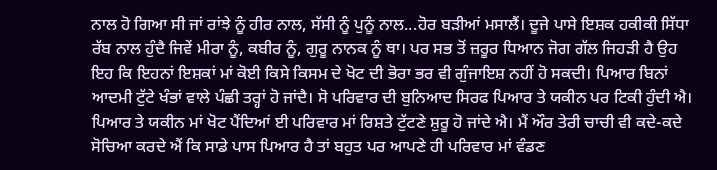ਨਾਲ ਹੋ ਗਿਆ ਸੀ ਜਾਂ ਰਾਂਝੇ ਨੂੰ ਹੀਰ ਨਾਲ, ਸੱਸੀ ਨੂੰ ਪੁਨੂੰ ਨਾਲ...ਹੋਰ ਬੜੀਆਂ ਮਸਾਲੈਂ। ਦੂਜੇ ਪਾਸੇ ਇਸ਼ਕ ਹਕੀਕੀ ਸਿੱਧਾ ਰੱਬ ਨਾਲ ਹੁੰਦੈ ਜਿਵੇਂ ਮੀਰਾ ਨੂੰ, ਕਬੀਰ ਨੂੰ, ਗੁਰੂ ਨਾਨਕ ਨੂੰ ਥਾ। ਪਰ ਸਭ ਤੋਂ ਜ਼ਰੂਰ ਧਿਆਨ ਜੋਗ ਗੱਲ ਜਿਹੜੀ ਹੈ ਉਹ ਇਹ ਕਿ ਇਹਨਾਂ ਇਸ਼ਕਾਂ ਮਾਂ ਕੋਈ ਕਿਸੇ ਕਿਸਮ ਦੇ ਖੋਟ ਦੀ ਭੋਰਾ ਭਰ ਵੀ ਗੁੰਜਾਇਸ਼ ਨਹੀਂ ਹੋ ਸਕਦੀ। ਪਿਆਰ ਬਿਨਾਂ ਆਦਮੀ ਟੁੱਟੇ ਖੰਭਾਂ ਵਾਲੇ ਪੰਛੀ ਤਰ੍ਹਾਂ ਹੋ ਜਾਂਦੈ। ਸੋ ਪਰਿਵਾਰ ਦੀ ਬੁਨਿਆਦ ਸਿਰਫ ਪਿਆਰ ਤੇ ਯਕੀਨ ਪਰ ਟਿਕੀ ਹੁੰਦੀ ਐ। ਪਿਆਰ ਤੇ ਯਕੀਨ ਮਾਂ ਖੋਟ ਪੈਂਦਿਆਂ ਈ ਪਰਿਵਾਰ ਮਾਂ ਰਿਸ਼ਤੇ ਟੁੱਟਣੇ ਸ਼ੁਰੂ ਹੋ ਜਾਂਦੇ ਐ। ਮੈਂ ਔਰ ਤੇਰੀ ਚਾਚੀ ਵੀ ਕਦੇ-ਕਦੇ ਸੋਚਿਆ ਕਰਦੇ ਐਂ ਕਿ ਸਾਡੇ ਪਾਸ ਪਿਆਰ ਹੈ ਤਾਂ ਬਹੁਤ ਪਰ ਆਪਣੇ ਹੀ ਪਰਿਵਾਰ ਮਾਂ ਵੰਡਣ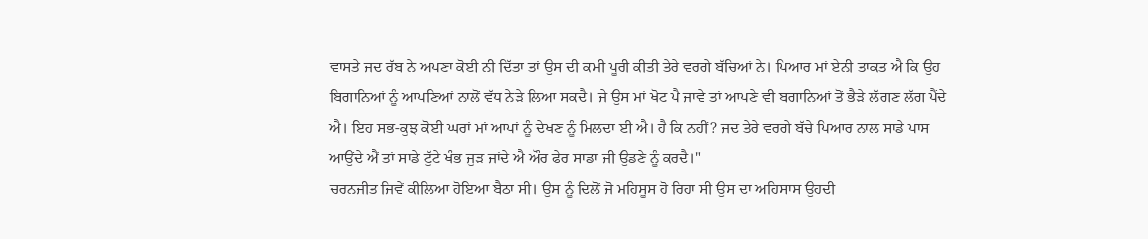ਵਾਸਤੇ ਜਦ ਰੱਬ ਨੇ ਅਪਣਾ ਕੋਈ ਨੀ ਦਿੱਤਾ ਤਾਂ ਉਸ ਦੀ ਕਮੀ ਪੂਰੀ ਕੀਤੀ ਤੇਰੇ ਵਰਗੇ ਬੱਚਿਆਂ ਨੇ। ਪਿਆਰ ਮਾਂ ਏਨੀ ਤਾਕਤ ਐ ਕਿ ਉਹ ਬਿਗਾਨਿਆਂ ਨੂੰ ਆਪਣਿਆਂ ਨਾਲੋਂ ਵੱਧ ਨੇੜੇ ਲਿਆ ਸਕਦੈ। ਜੇ ਉਸ ਮਾਂ ਖੋਟ ਪੈ ਜਾਵੇ ਤਾਂ ਆਪਣੇ ਵੀ ਬਗਾਨਿਆਂ ਤੋਂ ਭੈੜੇ ਲੱਗਣ ਲੱਗ ਪੈਂਦੇ ਐ। ਇਹ ਸਭ-ਕੁਝ ਕੋਈ ਘਰਾਂ ਮਾਂ ਆਪਾਂ ਨੂੰ ਦੇਖਣ ਨੂੰ ਮਿਲਦਾ ਈ ਐ। ਹੈ ਕਿ ਨਹੀਂ? ਜਦ ਤੇਰੇ ਵਰਗੇ ਬੱਚੇ ਪਿਆਰ ਨਾਲ ਸਾਡੇ ਪਾਸ ਆਉਂਦੇ ਐਂ ਤਾਂ ਸਾਡੇ ਟੁੱਟੇ ਖੰਭ ਜੁੜ ਜਾਂਦੇ ਐ ਔਰ ਫੇਰ ਸਾਡਾ ਜੀ ਉਡਣੇ ਨੂੰ ਕਰਦੈ।"
ਚਰਨਜੀਤ ਜਿਵੇਂ ਕੀਲਿਆ ਹੋਇਆ ਬੈਠਾ ਸੀ। ਉਸ ਨੂੰ ਦਿਲੋਂ ਜੋ ਮਹਿਸੂਸ ਹੋ ਰਿਹਾ ਸੀ ਉਸ ਦਾ ਅਹਿਸਾਸ ਉਹਦੀ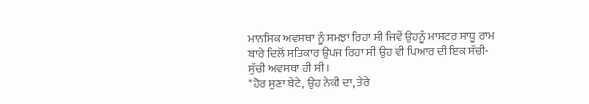ਮਾਨਸਿਕ ਅਵਸਥਾ ਨੂੰ ਸਮਝਾ ਰਿਹਾ ਸੀ ਜਿਵੇਂ ਉਹਨੂੰ ਮਾਸਟਰ ਸਾਧੂ ਰਾਮ ਬਾਰੇ ਦਿਲੋਂ ਸਤਿਕਾਰ ਉਪਜ ਰਿਹਾ ਸੀ ਉਹ ਵੀ ਪਿਆਰ ਦੀ ਇਕ ਸੱਚੀ-ਸੁੱਚੀ ਅਵਸਥਾ ਹੀ ਸੀ।
"ਹੋਰ ਸੁਣਾ ਬੇਟੇ, ਉਹ ਨੇਕੀ ਦਾ, ਤੇਰੇ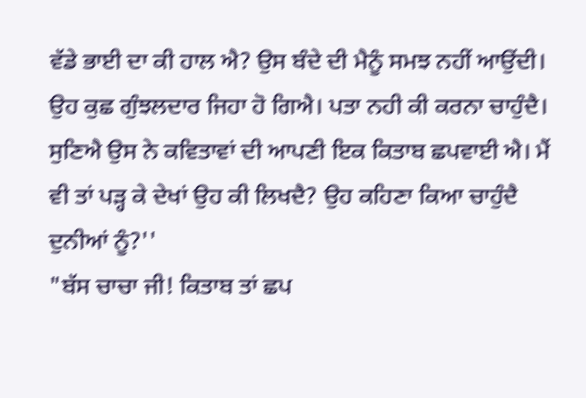ਵੱਡੇ ਭਾਈ ਦਾ ਕੀ ਹਾਲ ਐ? ਉਸ ਬੰਦੇ ਦੀ ਮੈਨੂੰ ਸਮਝ ਨਹੀਂ ਆਉਂਦੀ। ਉਹ ਕੁਛ ਗੁੰਝਲਦਾਰ ਜਿਹਾ ਹੋ ਗਿਐ। ਪਤਾ ਨਹੀ ਕੀ ਕਰਨਾ ਚਾਹੁੰਦੈ। ਸੁਣਿਐ ਉਸ ਨੇ ਕਵਿਤਾਵਾਂ ਦੀ ਆਪਣੀ ਇਕ ਕਿਤਾਬ ਛਪਵਾਈ ਐ। ਮੈਂ ਵੀ ਤਾਂ ਪੜ੍ਹ ਕੇ ਦੇਖਾਂ ਉਹ ਕੀ ਲਿਖਦੈ? ਉਹ ਕਹਿਣਾ ਕਿਆ ਚਾਹੁੰਦੈ ਦੁਨੀਆਂ ਨੂੰ?''
"ਬੱਸ ਚਾਚਾ ਜੀ! ਕਿਤਾਬ ਤਾਂ ਛਪ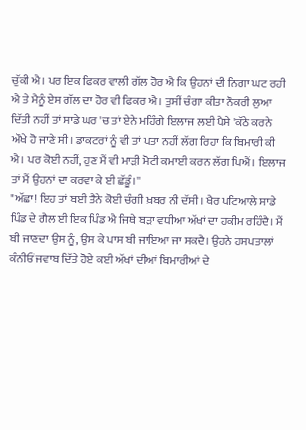ਚੁੱਕੀ ਐ। ਪਰ ਇਕ ਫਿਕਰ ਵਾਲੀ ਗੱਲ ਹੋਰ ਐ ਕਿ ਉਹਨਾਂ ਦੀ ਨਿਗਾ ਘਟ ਰਹੀ ਐ ਤੇ ਮੈਨੂੰ ਏਸ ਗੱਲ ਦਾ ਹੋਰ ਵੀ ਫਿਕਰ ਐ। ਤੁਸੀਂ ਚੰਗਾ ਕੀਤਾ ਨੌਕਰੀ ਲੁਆ ਦਿੱਤੀ ਨਹੀਂ ਤਾਂ ਸਾਡੇ ਘਰ 'ਚ ਤਾਂ ਏਨੇ ਮਹਿੰਗੇ ਇਲਾਜ ਲਈ ਪੈਸੇ 'ਕੱਠੇ ਕਰਨੇ ਔਖੇ ਹੋ ਜਾਣੇ ਸੀ। ਡਾਕਟਰਾਂ ਨੂੰ ਵੀ ਤਾਂ ਪਤਾ ਨਹੀਂ ਲੱਗ ਰਿਹਾ ਕਿ ਬਿਮਾਰੀ ਕੀ ਐ। ਪਰ ਕੋਈ ਨਹੀਂ, ਹੁਣ ਮੈਂ ਵੀ ਮਾੜੀ ਮੋਟੀ ਕਮਾਈ ਕਰਨ ਲੱਗ ਪਿਐਂ। ਇਲਾਜ ਤਾਂ ਮੈਂ ਉਹਨਾਂ ਦਾ ਕਰਵਾ ਕੇ ਈ ਛੱਡੂੰ।''
"ਅੱਛਾ! ਇਹ ਤਾਂ ਬਈ ਤੈਨੇ ਕੋਈ ਚੰਗੀ ਖ਼ਬਰ ਨੀ ਦੱਸੀ। ਖੈਰ ਪਟਿਆਲੇ ਸਾਡੇ ਪਿੰਡ ਦੇ ਗੈਲ ਈ ਇਕ ਪਿੰਡ ਐ ਜਿਥੇ ਬੜਾ ਵਧੀਆ ਅੱਖਾਂ ਦਾ ਹਕੀਮ ਰਹਿੰਦੈ। ਮੈਂ ਬੀ ਜਾਣਦਾ ਉਸ ਨੂੰ, ਉਸ ਕੇ ਪਾਸ ਬੀ ਜਾਇਆ ਜਾ ਸਕਦੈ। ਉਹਨੇ ਹਸਪਤਾਲਾਂ ਕੰਨੀਓਂ ਜਵਾਬ ਦਿੱਤੇ ਹੋਏ ਕਈ ਅੱਖਾਂ ਦੀਆਂ ਬਿਮਾਰੀਆਂ ਦੇ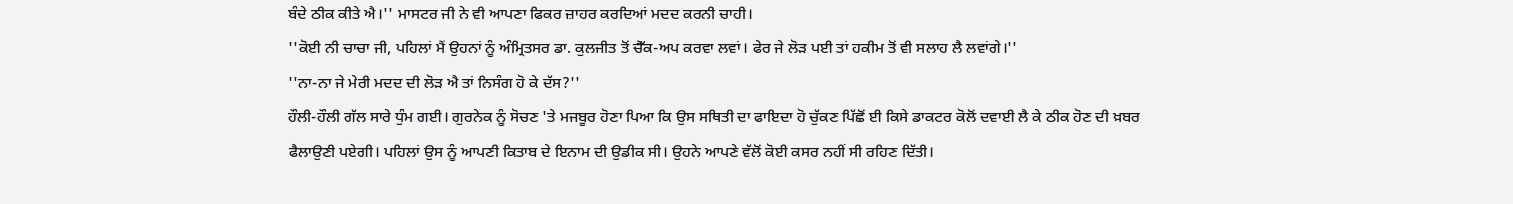ਬੰਦੇ ਠੀਕ ਕੀਤੇ ਐ।'' ਮਾਸਟਰ ਜੀ ਨੇ ਵੀ ਆਪਣਾ ਫਿਕਰ ਜ਼ਾਹਰ ਕਰਦਿਆਂ ਮਦਦ ਕਰਨੀ ਚਾਹੀ।
''ਕੋਈ ਨੀ ਚਾਚਾ ਜੀ, ਪਹਿਲਾਂ ਮੈਂ ਉਹਨਾਂ ਨੂੰ ਅੰਮ੍ਰਿਤਸਰ ਡਾ. ਕੁਲਜੀਤ ਤੋਂ ਚੈੱਕ-ਅਪ ਕਰਵਾ ਲਵਾਂ। ਫੇਰ ਜੇ ਲੋੜ ਪਈ ਤਾਂ ਹਕੀਮ ਤੋਂ ਵੀ ਸਲਾਹ ਲੈ ਲਵਾਂਗੇ।''
''ਨਾ-ਨਾ ਜੇ ਮੇਰੀ ਮਦਦ ਦੀ ਲੋੜ ਐ ਤਾਂ ਨਿਸੰਗ ਹੋ ਕੇ ਦੱਸ?''
ਹੌਲੀ-ਹੌਲੀ ਗੱਲ ਸਾਰੇ ਧੁੰਮ ਗਈ। ਗੁਰਨੇਕ ਨੂੰ ਸੋਚਣ 'ਤੇ ਮਜਬੂਰ ਹੋਣਾ ਪਿਆ ਕਿ ਉਸ ਸਥਿਤੀ ਦਾ ਫਾਇਦਾ ਹੋ ਚੁੱਕਣ ਪਿੱਛੋਂ ਈ ਕਿਸੇ ਡਾਕਟਰ ਕੋਲੋਂ ਦਵਾਈ ਲੈ ਕੇ ਠੀਕ ਹੋਣ ਦੀ ਖ਼ਬਰ ਫੈਲਾਉਣੀ ਪਏਗੀ। ਪਹਿਲਾਂ ਉਸ ਨੂੰ ਆਪਣੀ ਕਿਤਾਬ ਦੇ ਇਨਾਮ ਦੀ ਉਡੀਕ ਸੀ। ਉਹਨੇ ਆਪਣੇ ਵੱਲੋਂ ਕੋਈ ਕਸਰ ਨਹੀਂ ਸੀ ਰਹਿਣ ਦਿੱਤੀ।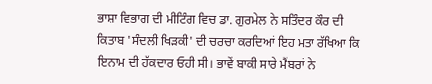ਭਾਸ਼ਾ ਵਿਭਾਗ ਦੀ ਮੀਟਿੰਗ ਵਿਚ ਡਾ. ਗੁਰਮੇਲ ਨੇ ਸਤਿੰਦਰ ਕੌਰ ਦੀ ਕਿਤਾਬ 'ਸੰਦਲੀ ਖਿੜਕੀ' ਦੀ ਚਰਚਾ ਕਰਦਿਆਂ ਇਹ ਮਤਾ ਰੱਖਿਆ ਕਿ ਇਨਾਮ ਦੀ ਹੱਕਦਾਰ ਓਹੀ ਸੀ। ਭਾਵੇਂ ਬਾਕੀ ਸਾਰੇ ਮੈਂਬਰਾਂ ਨੇ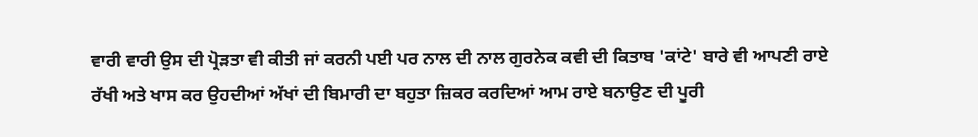ਵਾਰੀ ਵਾਰੀ ਉਸ ਦੀ ਪ੍ਰੋੜਤਾ ਵੀ ਕੀਤੀ ਜਾਂ ਕਰਨੀ ਪਈ ਪਰ ਨਾਲ ਦੀ ਨਾਲ ਗੁਰਨੇਕ ਕਵੀ ਦੀ ਕਿਤਾਬ 'ਕਾਂਟੇ' ਬਾਰੇ ਵੀ ਆਪਣੀ ਰਾਏ ਰੱਖੀ ਅਤੇ ਖਾਸ ਕਰ ਉਹਦੀਆਂ ਅੱਖਾਂ ਦੀ ਬਿਮਾਰੀ ਦਾ ਬਹੁਤਾ ਜ਼ਿਕਰ ਕਰਦਿਆਂ ਆਮ ਰਾਏ ਬਨਾਉਣ ਦੀ ਪੂਰੀ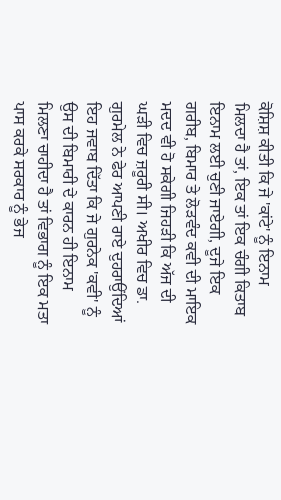ਕੋਸ਼ਿਸ਼ ਕੀਤੀ ਕਿ ਜੇ 'ਕਾਂਟੇ' ਨੂੰ ਇਨਾਮ ਮਿਲਦਾ ਹੈ ਤਾਂ, ਇਕ ਤਾਂ ਇਕ ਚੰਗੀ ਕਿਤਾਬ ਇਨਾਮ ਲਈ ਚੁਣੀ ਜਾਏਗੀ, ਦੂਜੇ ਇਕ ਗਰੀਬ, ਬਿਮਾਰ ਤੇ ਲੋੜਵੰਦ ਕਵੀ ਦੀ ਮਾਇਕ ਮਦਦ ਵੀ ਹੋ ਸਕੇਗੀ ਜਿਹੜੀ ਕਿ ਅੱਜ ਦੀ ਘੜੀ ਵਿਚ ਜ਼ਰੂਰੀ ਸੀ। ਅਖੀਰ ਵਿਚ ਡਾ. ਗੁਰਮੇਲ ਨੇ ਫੇਰ ਆਪਣੀ ਰਾਏ ਦੁਹਰਾਉਂਦਿਆਂ ਇਹ ਜਵਾਬ ਦਿੱਤਾ ਕਿ ਜੇ ਗੁਰਨੇਕ 'ਕਵੀ' ਨੂੰ ਉਸ ਦੀ ਬਿਮਾਰੀ ਦੇ ਕਾਰਨ ਹੀ ਇਨਾਮ ਮਿਲਣਾ ਚਾਹੀਦਾ ਹੈ ਤਾਂ ਵਿਭਾਗ ਨੂੰ ਇਕ ਮਤਾ ਪਾਸ ਕਰਕੇ ਸਰਕਾਰ ਨੂੰ ਭੇਜ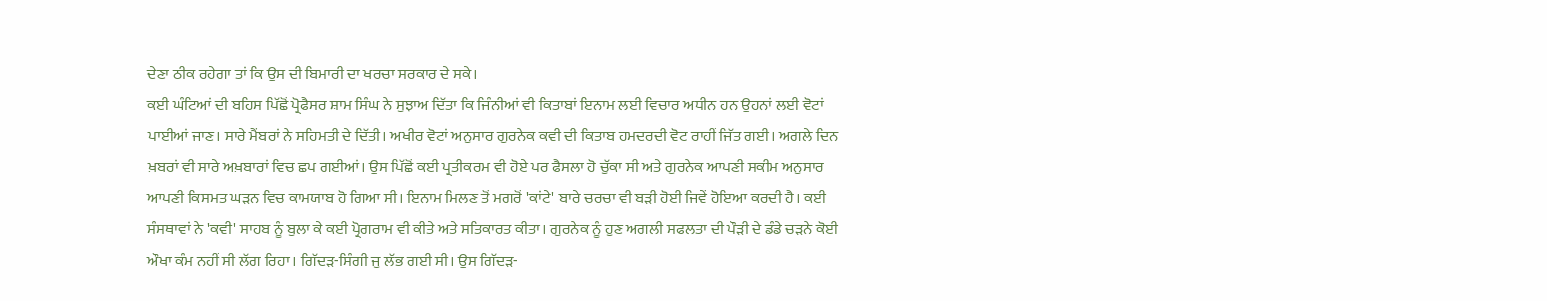ਦੇਣਾ ਠੀਕ ਰਹੇਗਾ ਤਾਂ ਕਿ ਉਸ ਦੀ ਬਿਮਾਰੀ ਦਾ ਖਰਚਾ ਸਰਕਾਰ ਦੇ ਸਕੇ।
ਕਈ ਘੰਟਿਆਂ ਦੀ ਬਹਿਸ ਪਿੱਛੋਂ ਪ੍ਰੋਫੈਸਰ ਸ਼ਾਮ ਸਿੰਘ ਨੇ ਸੁਝਾਅ ਦਿੱਤਾ ਕਿ ਜਿੰਨੀਆਂ ਵੀ ਕਿਤਾਬਾਂ ਇਨਾਮ ਲਈ ਵਿਚਾਰ ਅਧੀਨ ਹਨ ਉਹਨਾਂ ਲਈ ਵੋਟਾਂ ਪਾਈਆਂ ਜਾਣ। ਸਾਰੇ ਮੈਂਬਰਾਂ ਨੇ ਸਹਿਮਤੀ ਦੇ ਦਿੱਤੀ। ਅਖੀਰ ਵੋਟਾਂ ਅਨੁਸਾਰ ਗੁਰਨੇਕ ਕਵੀ ਦੀ ਕਿਤਾਬ ਹਮਦਰਦੀ ਵੋਟ ਰਾਹੀਂ ਜਿੱਤ ਗਈ। ਅਗਲੇ ਦਿਨ ਖ਼ਬਰਾਂ ਵੀ ਸਾਰੇ ਅਖ਼ਬਾਰਾਂ ਵਿਚ ਛਪ ਗਈਆਂ। ਉਸ ਪਿੱਛੋਂ ਕਈ ਪ੍ਰਤੀਕਰਮ ਵੀ ਹੋਏ ਪਰ ਫੈਸਲਾ ਹੋ ਚੁੱਕਾ ਸੀ ਅਤੇ ਗੁਰਨੇਕ ਆਪਣੀ ਸਕੀਮ ਅਨੁਸਾਰ ਆਪਣੀ ਕਿਸਮਤ ਘੜਨ ਵਿਚ ਕਾਮਯਾਬ ਹੋ ਗਿਆ ਸੀ। ਇਨਾਮ ਮਿਲਣ ਤੋਂ ਮਗਰੋਂ 'ਕਾਂਟੇ' ਬਾਰੇ ਚਰਚਾ ਵੀ ਬੜੀ ਹੋਈ ਜਿਵੇਂ ਹੋਇਆ ਕਰਦੀ ਹੈ। ਕਈ ਸੰਸਥਾਵਾਂ ਨੇ 'ਕਵੀ' ਸਾਹਬ ਨੂੰ ਬੁਲਾ ਕੇ ਕਈ ਪ੍ਰੋਗਰਾਮ ਵੀ ਕੀਤੇ ਅਤੇ ਸਤਿਕਾਰਤ ਕੀਤਾ। ਗੁਰਨੇਕ ਨੂੰ ਹੁਣ ਅਗਲੀ ਸਫਲਤਾ ਦੀ ਪੌੜੀ ਦੇ ਡੰਡੇ ਚੜਨੇ ਕੋਈ ਔਖਾ ਕੰਮ ਨਹੀਂ ਸੀ ਲੱਗ ਰਿਹਾ। ਗਿੱਦੜ-ਸਿੰਗੀ ਜੁ ਲੱਭ ਗਈ ਸੀ। ਉਸ ਗਿੱਦੜ-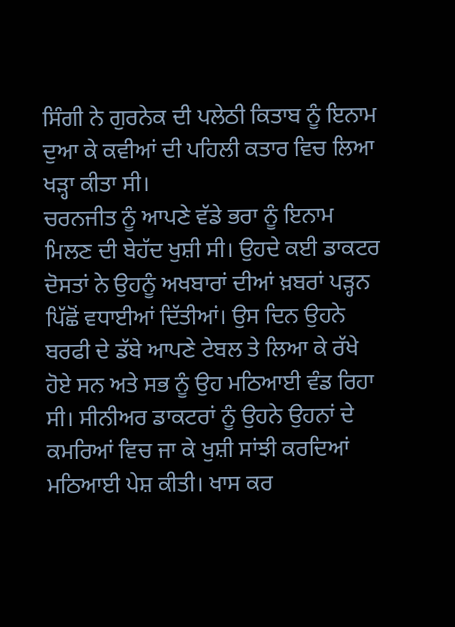ਸਿੰਗੀ ਨੇ ਗੁਰਨੇਕ ਦੀ ਪਲੇਠੀ ਕਿਤਾਬ ਨੂੰ ਇਨਾਮ ਦੁਆ ਕੇ ਕਵੀਆਂ ਦੀ ਪਹਿਲੀ ਕਤਾਰ ਵਿਚ ਲਿਆ ਖੜ੍ਹਾ ਕੀਤਾ ਸੀ।
ਚਰਨਜੀਤ ਨੂੰ ਆਪਣੇ ਵੱਡੇ ਭਰਾ ਨੂੰ ਇਨਾਮ ਮਿਲਣ ਦੀ ਬੇਹੱਦ ਖੁਸ਼ੀ ਸੀ। ਉਹਦੇ ਕਈ ਡਾਕਟਰ ਦੋਸਤਾਂ ਨੇ ਉਹਨੂੰ ਅਖਬਾਰਾਂ ਦੀਆਂ ਖ਼ਬਰਾਂ ਪੜ੍ਹਨ ਪਿੱਛੋਂ ਵਧਾਈਆਂ ਦਿੱਤੀਆਂ। ਉਸ ਦਿਨ ਉਹਨੇ ਬਰਫੀ ਦੇ ਡੱਬੇ ਆਪਣੇ ਟੇਬਲ ਤੇ ਲਿਆ ਕੇ ਰੱਖੇ ਹੋਏ ਸਨ ਅਤੇ ਸਭ ਨੂੰ ਉਹ ਮਠਿਆਈ ਵੰਡ ਰਿਹਾ ਸੀ। ਸੀਨੀਅਰ ਡਾਕਟਰਾਂ ਨੂੰ ਉਹਨੇ ਉਹਨਾਂ ਦੇ ਕਮਰਿਆਂ ਵਿਚ ਜਾ ਕੇ ਖੁਸ਼ੀ ਸਾਂਝੀ ਕਰਦਿਆਂ ਮਠਿਆਈ ਪੇਸ਼ ਕੀਤੀ। ਖਾਸ ਕਰ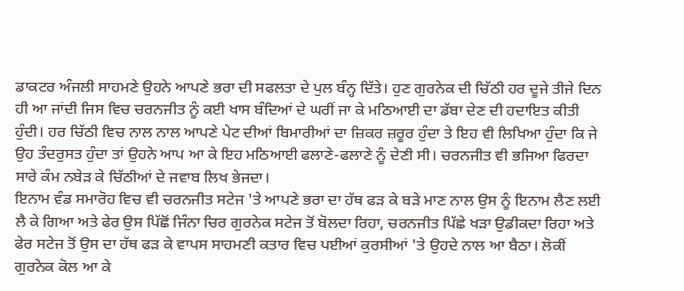ਡਾਕਟਰ ਅੰਜਲੀ ਸਾਹਮਣੇ ਉਹਨੇ ਆਪਣੇ ਭਰਾ ਦੀ ਸਫਲਤਾ ਦੇ ਪੁਲ ਬੰਨ੍ਹ ਦਿੱਤੇ। ਹੁਣ ਗੁਰਨੇਕ ਦੀ ਚਿੱਠੀ ਹਰ ਦੂਜੇ ਤੀਜੇ ਦਿਨ ਹੀ ਆ ਜਾਂਦੀ ਜਿਸ ਵਿਚ ਚਰਨਜੀਤ ਨੂੰ ਕਈ ਖਾਸ ਬੰਦਿਆਂ ਦੇ ਘਰੀਂ ਜਾ ਕੇ ਮਠਿਆਈ ਦਾ ਡੱਬਾ ਦੇਣ ਦੀ ਹਦਾਇਤ ਕੀਤੀ ਹੁੰਦੀ। ਹਰ ਚਿੱਠੀ ਵਿਚ ਨਾਲ ਨਾਲ ਆਪਣੇ ਪੇਟ ਦੀਆਂ ਬਿਮਾਰੀਆਂ ਦਾ ਜ਼ਿਕਰ ਜ਼ਰੂਰ ਹੁੰਦਾ ਤੇ ਇਹ ਵੀ ਲਿਖਿਆ ਹੁੰਦਾ ਕਿ ਜੇ ਉਹ ਤੰਦਰੁਸਤ ਹੁੰਦਾ ਤਾਂ ਉਹਨੇ ਆਪ ਆ ਕੇ ਇਹ ਮਠਿਆਈ ਫਲਾਣੇ-ਫਲਾਣੇ ਨੂੰ ਦੇਣੀ ਸੀ। ਚਰਨਜੀਤ ਵੀ ਭਜਿਆ ਫਿਰਦਾ ਸਾਰੇ ਕੰਮ ਨਬੇੜ ਕੇ ਚਿੱਠੀਆਂ ਦੇ ਜਵਾਬ ਲਿਖ ਭੇਜਦਾ।
ਇਨਾਮ ਵੰਡ ਸਮਾਰੋਹ ਵਿਚ ਵੀ ਚਰਨਜੀਤ ਸਟੇਜ 'ਤੇ ਆਪਣੇ ਭਰਾ ਦਾ ਹੱਥ ਫੜ ਕੇ ਬੜੇ ਮਾਣ ਨਾਲ ਉਸ ਨੂੰ ਇਨਾਮ ਲੈਣ ਲਈ ਲੈ ਕੇ ਗਿਆ ਅਤੇ ਫੇਰ ਉਸ ਪਿੱਛੋਂ ਜਿੰਨਾ ਚਿਰ ਗੁਰਨੇਕ ਸਟੇਜ ਤੋਂ ਬੋਲਦਾ ਰਿਹਾ, ਚਰਨਜੀਤ ਪਿੱਛੇ ਖੜਾ ਉਡੀਕਦਾ ਰਿਹਾ ਅਤੇ ਫੇਰ ਸਟੇਜ ਤੋਂ ਉਸ ਦਾ ਹੱਥ ਫੜ ਕੇ ਵਾਪਸ ਸਾਹਮਣੀ ਕਤਾਰ ਵਿਚ ਪਈਆਂ ਕੁਰਸੀਆਂ 'ਤੇ ਉਹਦੇ ਨਾਲ ਆ ਬੈਠਾ। ਲੋਕੀਂ ਗੁਰਨੇਕ ਕੋਲ ਆ ਕੇ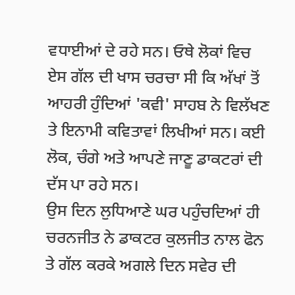ਵਧਾਈਆਂ ਦੇ ਰਹੇ ਸਨ। ਓਥੇ ਲੋਕਾਂ ਵਿਚ ਏਸ ਗੱਲ ਦੀ ਖਾਸ ਚਰਚਾ ਸੀ ਕਿ ਅੱਖਾਂ ਤੋਂ ਆਹਰੀ ਹੁੰਦਿਆਂ 'ਕਵੀ' ਸਾਹਬ ਨੇ ਵਿਲੱਖਣ ਤੇ ਇਨਾਮੀ ਕਵਿਤਾਵਾਂ ਲਿਖੀਆਂ ਸਨ। ਕਈ ਲੋਕ, ਚੰਗੇ ਅਤੇ ਆਪਣੇ ਜਾਣੂ ਡਾਕਟਰਾਂ ਦੀ ਦੱਸ ਪਾ ਰਹੇ ਸਨ।
ਉਸ ਦਿਨ ਲੁਧਿਆਣੇ ਘਰ ਪਹੁੰਚਦਿਆਂ ਹੀ ਚਰਨਜੀਤ ਨੇ ਡਾਕਟਰ ਕੁਲਜੀਤ ਨਾਲ ਫੋਨ ਤੇ ਗੱਲ ਕਰਕੇ ਅਗਲੇ ਦਿਨ ਸਵੇਰ ਦੀ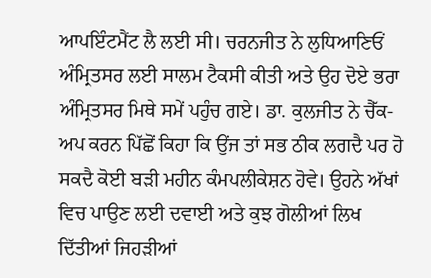ਆਪਇੰਟਮੈਂਟ ਲੈ ਲਈ ਸੀ। ਚਰਨਜੀਤ ਨੇ ਲੁਧਿਆਣਿਓਂ ਅੰਮ੍ਰਿਤਸਰ ਲਈ ਸਾਲਮ ਟੈਕਸੀ ਕੀਤੀ ਅਤੇ ਉਹ ਦੋਏ ਭਰਾ ਅੰਮ੍ਰਿਤਸਰ ਮਿਥੇ ਸਮੇਂ ਪਹੁੰਚ ਗਏ। ਡਾ. ਕੁਲਜੀਤ ਨੇ ਚੈੱਕ-ਅਪ ਕਰਨ ਪਿੱਛੋਂ ਕਿਹਾ ਕਿ ਉਂਜ ਤਾਂ ਸਭ ਠੀਕ ਲਗਦੈ ਪਰ ਹੋ ਸਕਦੈ ਕੋਈ ਬੜੀ ਮਹੀਨ ਕੰਮਪਲੀਕੇਸ਼ਨ ਹੋਵੇ। ਉਹਨੇ ਅੱਖਾਂ ਵਿਚ ਪਾਉਣ ਲਈ ਦਵਾਈ ਅਤੇ ਕੁਝ ਗੋਲੀਆਂ ਲਿਖ ਦਿੱਤੀਆਂ ਜਿਹੜੀਆਂ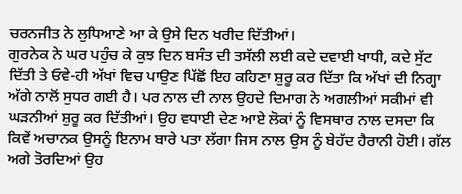ਚਰਨਜੀਤ ਨੇ ਲੁਧਿਆਣੇ ਆ ਕੇ ਉਸੇ ਦਿਨ ਖਰੀਦ ਦਿੱਤੀਆਂ।
ਗੁਰਨੇਕ ਨੇ ਘਰ ਪਹੁੰਚ ਕੇ ਕੁਝ ਦਿਨ ਬਸੰਤ ਦੀ ਤਸੱਲੀ ਲਈ ਕਦੇ ਦਵਾਈ ਖਾਧੀ, ਕਦੇ ਸੁੱਟ ਦਿੱਤੀ ਤੇ ਓਵੇ-ਹੀ ਅੱਖਾਂ ਵਿਚ ਪਾਉਣ ਪਿੱਛੋਂ ਇਹ ਕਹਿਣਾ ਸ਼ੁਰੂ ਕਰ ਦਿੱਤਾ ਕਿ ਅੱਖਾਂ ਦੀ ਨਿਗ੍ਹਾ ਅੱਗੇ ਨਾਲੋਂ ਸੁਧਰ ਗਈ ਹੈ। ਪਰ ਨਾਲ ਦੀ ਨਾਲ ਉਹਦੇ ਦਿਮਾਗ ਨੇ ਅਗਲੀਆਂ ਸਕੀਮਾਂ ਵੀ ਘੜਨੀਆਂ ਸ਼ੁਰੂ ਕਰ ਦਿੱਤੀਆਂ। ਉਹ ਵਧਾਈ ਦੇਣ ਆਏ ਲੋਕਾਂ ਨੂੰ ਵਿਸਥਾਰ ਨਾਲ ਦਸਦਾ ਕਿ ਕਿਵੇਂ ਅਚਾਨਕ ਉਸਨੂੰ ਇਨਾਮ ਬਾਰੇ ਪਤਾ ਲੱਗਾ ਜਿਸ ਨਾਲ ਉਸ ਨੂੰ ਬੇਹੱਦ ਹੈਰਾਨੀ ਹੋਈ। ਗੱਲ ਅਗੇ ਤੋਰਦਿਆਂ ਉਹ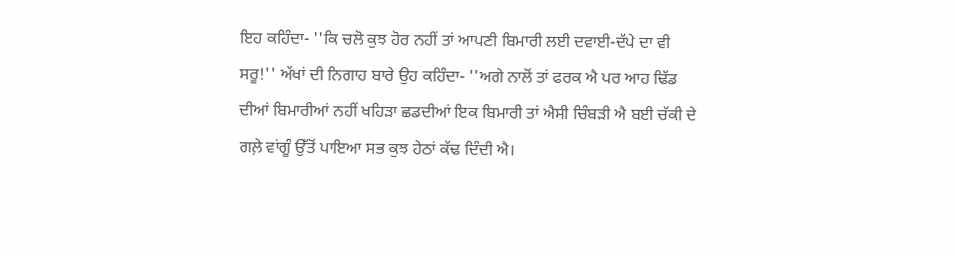ਇਹ ਕਹਿੰਦਾ- ''ਕਿ ਚਲੋ ਕੁਝ ਹੋਰ ਨਹੀਂ ਤਾਂ ਆਪਣੀ ਬਿਮਾਰੀ ਲਈ ਦਵਾਈ-ਦੱਪੇ ਦਾ ਵੀ ਸਰੂ!'' ਅੱਖਾਂ ਦੀ ਨਿਗਾਹ ਬਾਰੇ ਉਹ ਕਹਿੰਦਾ- ''ਅਗੇ ਨਾਲੋਂ ਤਾਂ ਫਰਕ ਐ ਪਰ ਆਹ ਢਿੱਡ ਦੀਆਂ ਬਿਮਾਰੀਆਂ ਨਹੀਂ ਖਹਿੜਾ ਛਡਦੀਆਂ ਇਕ ਬਿਮਾਰੀ ਤਾਂ ਐਸੀ ਚਿੰਬੜੀ ਐ ਬਈ ਚੱਕੀ ਦੇ ਗਲ਼ੇ ਵਾਂਗੂੰ ਉੱਤੋਂ ਪਾਇਆ ਸਭ ਕੁਝ ਹੇਠਾਂ ਕੱਢ ਦਿੰਦੀ ਐ।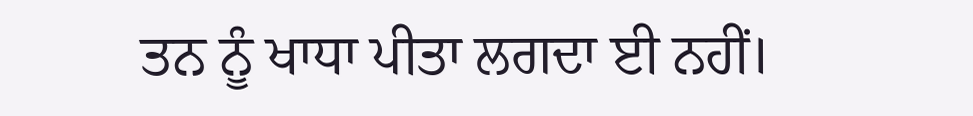ਤਨ ਨੂੰ ਖਾਧਾ ਪੀਤਾ ਲਗਦਾ ਈ ਨਹੀਂ।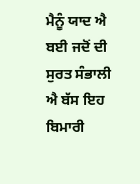ਮੈਨੂੰ ਯਾਦ ਐ ਬਈ ਜਦੋਂ ਦੀ ਸੁਰਤ ਸੰਭਾਲੀ ਐ ਬੱਸ ਇਹ ਬਿਮਾਰੀ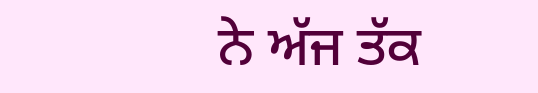ਨੇ ਅੱਜ ਤੱਕ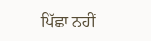ਪਿੱਛਾ ਨਹੀਂ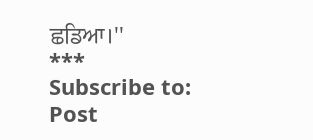ਛਡਿਆ।''
***
Subscribe to:
Post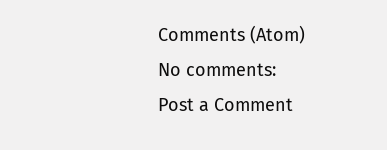Comments (Atom)
No comments:
Post a Comment